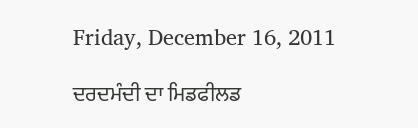Friday, December 16, 2011

ਦਰਦਮੰਦੀ ਦਾ ਮਿਡਫੀਲਡ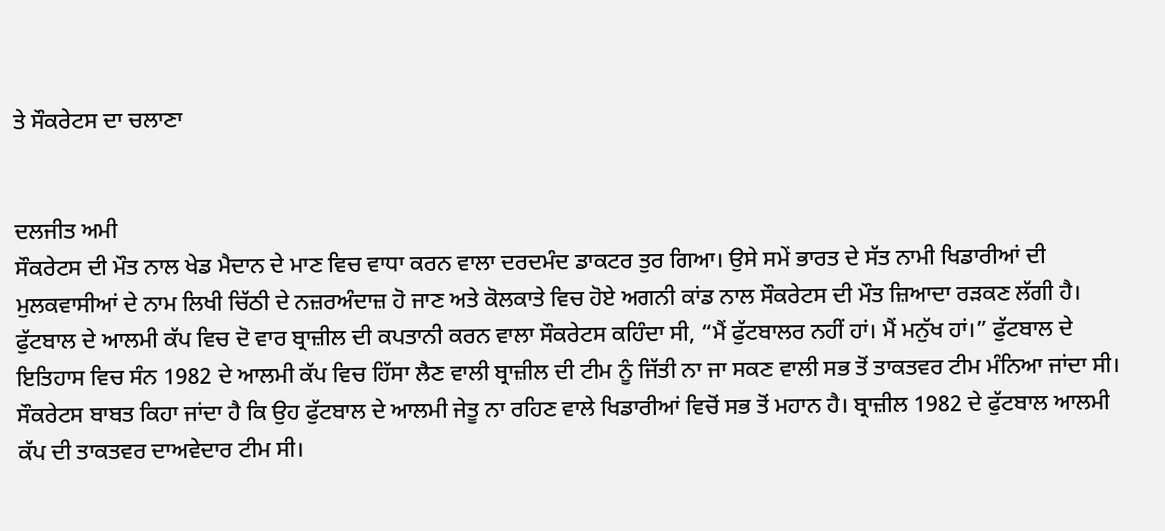ਤੇ ਸੌਕਰੇਟਸ ਦਾ ਚਲਾਣਾ


ਦਲਜੀਤ ਅਮੀ
ਸੌਕਰੇਟਸ ਦੀ ਮੌਤ ਨਾਲ ਖੇਡ ਮੈਦਾਨ ਦੇ ਮਾਣ ਵਿਚ ਵਾਧਾ ਕਰਨ ਵਾਲਾ ਦਰਦਮੰਦ ਡਾਕਟਰ ਤੁਰ ਗਿਆ। ਉਸੇ ਸਮੇਂ ਭਾਰਤ ਦੇ ਸੱਤ ਨਾਮੀ ਖਿਡਾਰੀਆਂ ਦੀ ਮੁਲਕਵਾਸੀਆਂ ਦੇ ਨਾਮ ਲਿਖੀ ਚਿੱਠੀ ਦੇ ਨਜ਼ਰਅੰਦਾਜ਼ ਹੋ ਜਾਣ ਅਤੇ ਕੋਲਕਾਤੇ ਵਿਚ ਹੋਏ ਅਗਨੀ ਕਾਂਡ ਨਾਲ ਸੌਕਰੇਟਸ ਦੀ ਮੌਤ ਜ਼ਿਆਦਾ ਰੜਕਣ ਲੱਗੀ ਹੈ। ਫੁੱਟਬਾਲ ਦੇ ਆਲਮੀ ਕੱਪ ਵਿਚ ਦੋ ਵਾਰ ਬ੍ਰਾਜ਼ੀਲ ਦੀ ਕਪਤਾਨੀ ਕਰਨ ਵਾਲਾ ਸੌਕਰੇਟਸ ਕਹਿੰਦਾ ਸੀ, “ਮੈਂ ਫੁੱਟਬਾਲਰ ਨਹੀਂ ਹਾਂ। ਮੈਂ ਮਨੁੱਖ ਹਾਂ।” ਫੁੱਟਬਾਲ ਦੇ ਇਤਿਹਾਸ ਵਿਚ ਸੰਨ 1982 ਦੇ ਆਲਮੀ ਕੱਪ ਵਿਚ ਹਿੱਸਾ ਲੈਣ ਵਾਲੀ ਬ੍ਰਾਜ਼ੀਲ ਦੀ ਟੀਮ ਨੂੰ ਜਿੱਤੀ ਨਾ ਜਾ ਸਕਣ ਵਾਲੀ ਸਭ ਤੋਂ ਤਾਕਤਵਰ ਟੀਮ ਮੰਨਿਆ ਜਾਂਦਾ ਸੀ। ਸੌਕਰੇਟਸ ਬਾਬਤ ਕਿਹਾ ਜਾਂਦਾ ਹੈ ਕਿ ਉਹ ਫੁੱਟਬਾਲ ਦੇ ਆਲਮੀ ਜੇਤੂ ਨਾ ਰਹਿਣ ਵਾਲੇ ਖਿਡਾਰੀਆਂ ਵਿਚੋਂ ਸਭ ਤੋਂ ਮਹਾਨ ਹੈ। ਬ੍ਰਾਜ਼ੀਲ 1982 ਦੇ ਫੁੱਟਬਾਲ ਆਲਮੀ ਕੱਪ ਦੀ ਤਾਕਤਵਰ ਦਾਅਵੇਦਾਰ ਟੀਮ ਸੀ।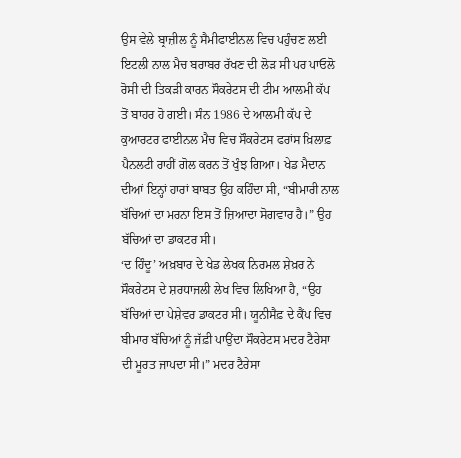ਉਸ ਵੇਲੇ ਬ੍ਰਾਜ਼ੀਲ ਨੂੰ ਸੈਮੀਫਾਈਨਲ ਵਿਚ ਪਹੁੰਚਣ ਲਈ ਇਟਲੀ ਨਾਲ ਮੈਚ ਬਰਾਬਰ ਰੱਖਣ ਦੀ ਲੋੜ ਸੀ ਪਰ ਪਾਓਲੋ ਰੋਸੀ ਦੀ ਤਿਕੜੀ ਕਾਰਨ ਸੌਕਰੇਟਸ ਦੀ ਟੀਮ ਆਲਮੀ ਕੱਪ ਤੋਂ ਬਾਹਰ ਹੋ ਗਈ। ਸੰਨ 1986 ਦੇ ਆਲਮੀ ਕੱਪ ਦੇ ਕੁਆਰਟਰ ਫਾਈਨਲ ਮੈਚ ਵਿਚ ਸੌਕਰੇਟਸ ਫਰਾਂਸ ਖ਼ਿਲਾਫ਼ ਪੈਨਲਟੀ ਰਾਹੀਂ ਗੋਲ ਕਰਨ ਤੋਂ ਖੁੰਝ ਗਿਆ। ਖੇਡ ਮੈਦਾਨ ਦੀਆਂ ਇਨ੍ਹਾਂ ਹਾਰਾਂ ਬਾਬਤ ਉਹ ਕਹਿੰਦਾ ਸੀ, “ਬੀਮਾਰੀ ਨਾਲ ਬੱਚਿਆਂ ਦਾ ਮਰਨਾ ਇਸ ਤੋਂ ਜ਼ਿਆਦਾ ਸੋਗਵਾਰ ਹੈ।” ਉਹ ਬੱਚਿਆਂ ਦਾ ਡਾਕਟਰ ਸੀ।
‘ਦ ਹਿੰਦੂ’ ਅਖ਼ਬਾਰ ਦੇ ਖੇਡ ਲੇਖਕ ਨਿਰਮਲ ਸ਼ੇਖ਼ਰ ਨੇ ਸੌਕਰੇਟਸ ਦੇ ਸ਼ਰਧਾਜਲੀ ਲੇਖ ਵਿਚ ਲਿਖਿਆ ਹੈ, “ਉਹ ਬੱਚਿਆਂ ਦਾ ਪੇਸ਼ੇਵਰ ਡਾਕਟਰ ਸੀ। ਯੂਨੀਸੈਫ਼ ਦੇ ਕੈਂਪ ਵਿਚ ਬੀਮਾਰ ਬੱਚਿਆਂ ਨੂੰ ਜੱਫ਼ੀ ਪਾਉਂਦਾ ਸੌਕਰੇਟਸ ਮਦਰ ਟੈਰੇਸਾ ਦੀ ਮੂਰਤ ਜਾਪਦਾ ਸੀ।” ਮਦਰ ਟੈਰੇਸਾ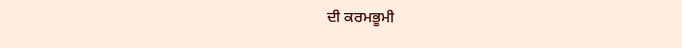ਦੀ ਕਰਮਭੂਮੀ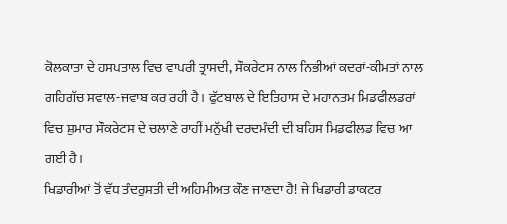ਕੋਲਕਾਤਾ ਦੇ ਹਸਪਤਾਲ ਵਿਚ ਵਾਪਰੀ ਤ੍ਰਾਸਦੀ, ਸੌਕਰੇਟਸ ਨਾਲ ਨਿਭੀਆਂ ਕਦਰਾਂ-ਕੀਮਤਾਂ ਨਾਲ ਗਹਿਗੱਚ ਸਵਾਲ-ਜਵਾਬ ਕਰ ਰਹੀ ਹੈ। ਫੁੱਟਬਾਲ ਦੇ ਇਤਿਹਾਸ ਦੇ ਮਹਾਨਤਮ ਮਿਡਫੀਲਡਰਾਂ ਵਿਚ ਸ਼ੁਮਾਰ ਸੌਕਰੇਟਸ ਦੇ ਚਲਾਣੇ ਰਾਹੀਂ ਮਨੁੱਖੀ ਦਰਦਮੰਦੀ ਦੀ ਬਹਿਸ ਮਿਡਫੀਲਡ ਵਿਚ ਆ ਗਈ ਹੈ।
ਖਿਡਾਰੀਆਂ ਤੋਂ ਵੱਧ ਤੰਦਰੁਸਤੀ ਦੀ ਅਹਿਮੀਅਤ ਕੌਣ ਜਾਣਦਾ ਹੈ! ਜੇ ਖਿਡਾਰੀ ਡਾਕਟਰ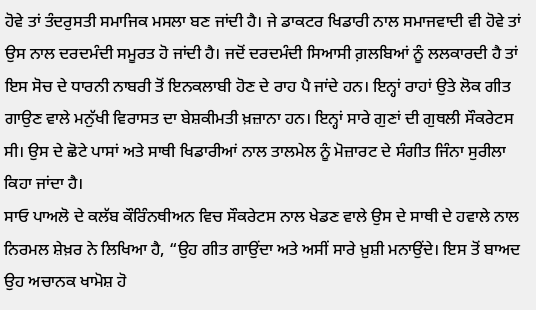ਹੋਵੇ ਤਾਂ ਤੰਦਰੁਸਤੀ ਸਮਾਜਿਕ ਮਸਲਾ ਬਣ ਜਾਂਦੀ ਹੈ। ਜੇ ਡਾਕਟਰ ਖਿਡਾਰੀ ਨਾਲ ਸਮਾਜਵਾਦੀ ਵੀ ਹੋਵੇ ਤਾਂ ਉਸ ਨਾਲ ਦਰਦਮੰਦੀ ਸਮੂਰਤ ਹੋ ਜਾਂਦੀ ਹੈ। ਜਦੋਂ ਦਰਦਮੰਦੀ ਸਿਆਸੀ ਗ਼ਲਬਿਆਂ ਨੂੰ ਲਲਕਾਰਦੀ ਹੈ ਤਾਂ ਇਸ ਸੋਚ ਦੇ ਧਾਰਨੀ ਨਾਬਰੀ ਤੋਂ ਇਨਕਲਾਬੀ ਹੋਣ ਦੇ ਰਾਹ ਪੈ ਜਾਂਦੇ ਹਨ। ਇਨ੍ਹਾਂ ਰਾਹਾਂ ਉਤੇ ਲੋਕ ਗੀਤ ਗਾਉਣ ਵਾਲੇ ਮਨੁੱਖੀ ਵਿਰਾਸਤ ਦਾ ਬੇਸ਼ਕੀਮਤੀ ਖ਼ਜ਼ਾਨਾ ਹਨ। ਇਨ੍ਹਾਂ ਸਾਰੇ ਗੁਣਾਂ ਦੀ ਗੁਥਲੀ ਸੌਕਰੇਟਸ ਸੀ। ਉਸ ਦੇ ਛੋਟੇ ਪਾਸਾਂ ਅਤੇ ਸਾਥੀ ਖਿਡਾਰੀਆਂ ਨਾਲ ਤਾਲਮੇਲ ਨੂੰ ਮੋਜ਼ਾਰਟ ਦੇ ਸੰਗੀਤ ਜਿੰਨਾ ਸੁਰੀਲਾ ਕਿਹਾ ਜਾਂਦਾ ਹੈ।
ਸਾਓ ਪਾਅਲੋ ਦੇ ਕਲੱਬ ਕੌਰਿੰਨਥੀਅਨ ਵਿਚ ਸੌਕਰੇਟਸ ਨਾਲ ਖੇਡਣ ਵਾਲੇ ਉਸ ਦੇ ਸਾਥੀ ਦੇ ਹਵਾਲੇ ਨਾਲ ਨਿਰਮਲ ਸ਼ੇਖ਼ਰ ਨੇ ਲਿਖਿਆ ਹੈ, “ਉਹ ਗੀਤ ਗਾਉਂਦਾ ਅਤੇ ਅਸੀਂ ਸਾਰੇ ਖ਼ੁਸ਼ੀ ਮਨਾਉਂਦੇ। ਇਸ ਤੋਂ ਬਾਅਦ ਉਹ ਅਚਾਨਕ ਖਾਮੋਸ਼ ਹੋ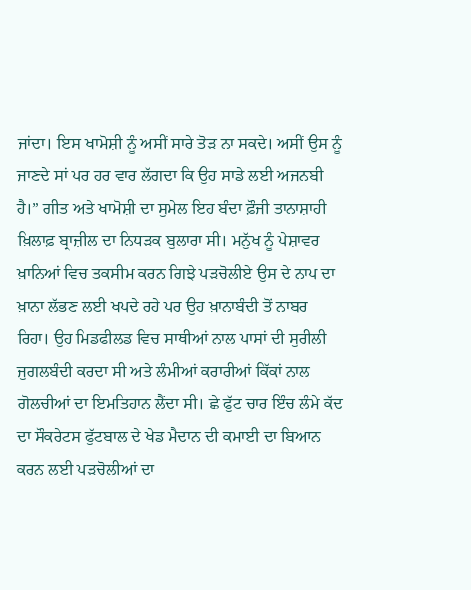ਜਾਂਦਾ। ਇਸ ਖਾਮੋਸ਼ੀ ਨੂੰ ਅਸੀਂ ਸਾਰੇ ਤੋੜ ਨਾ ਸਕਦੇ। ਅਸੀਂ ਉਸ ਨੂੰ ਜਾਣਦੇ ਸਾਂ ਪਰ ਹਰ ਵਾਰ ਲੱਗਦਾ ਕਿ ਉਹ ਸਾਡੇ ਲਈ ਅਜਨਬੀ ਹੈ।” ਗੀਤ ਅਤੇ ਖਾਮੋਸ਼ੀ ਦਾ ਸੁਮੇਲ ਇਹ ਬੰਦਾ ਫ਼ੌਜੀ ਤਾਨਾਸ਼ਾਹੀ ਖ਼ਿਲਾਫ਼ ਬ੍ਰਾਜ਼ੀਲ ਦਾ ਨਿਧੜਕ ਬੁਲਾਰਾ ਸੀ। ਮਨੁੱਖ ਨੂੰ ਪੇਸ਼ਾਵਰ ਖ਼ਾਨਿਆਂ ਵਿਚ ਤਕਸੀਮ ਕਰਨ ਗਿਝੇ ਪੜਚੋਲੀਏ ਉਸ ਦੇ ਨਾਪ ਦਾ ਖ਼ਾਨਾ ਲੱਭਣ ਲਈ ਖਪਦੇ ਰਹੇ ਪਰ ਉਹ ਖ਼ਾਨਾਬੰਦੀ ਤੋਂ ਨਾਬਰ ਰਿਹਾ। ਉਹ ਮਿਡਫੀਲਡ ਵਿਚ ਸਾਥੀਆਂ ਨਾਲ ਪਾਸਾਂ ਦੀ ਸੁਰੀਲੀ ਜੁਗਲਬੰਦੀ ਕਰਦਾ ਸੀ ਅਤੇ ਲੰਮੀਆਂ ਕਰਾਰੀਆਂ ਕਿੱਕਾਂ ਨਾਲ ਗੋਲਚੀਆਂ ਦਾ ਇਮਤਿਹਾਨ ਲੈਂਦਾ ਸੀ। ਛੇ ਫੁੱਟ ਚਾਰ ਇੰਚ ਲੰਮੇ ਕੱਦ ਦਾ ਸੌਕਰੇਟਸ ਫੁੱਟਬਾਲ ਦੇ ਖੇਡ ਮੈਦਾਨ ਦੀ ਕਮਾਈ ਦਾ ਬਿਆਨ ਕਰਨ ਲਈ ਪੜਚੋਲੀਆਂ ਦਾ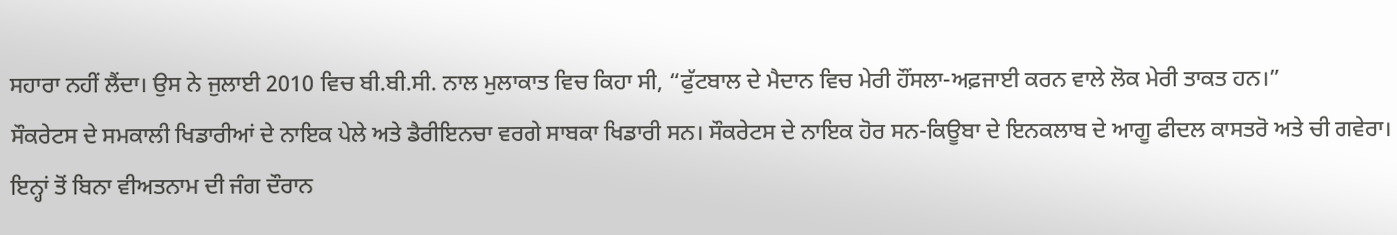ਸਹਾਰਾ ਨਹੀਂ ਲੈਂਦਾ। ਉਸ ਨੇ ਜੁਲਾਈ 2010 ਵਿਚ ਬੀ.ਬੀ.ਸੀ. ਨਾਲ ਮੁਲਾਕਾਤ ਵਿਚ ਕਿਹਾ ਸੀ, “ਫੁੱਟਬਾਲ ਦੇ ਮੈਦਾਨ ਵਿਚ ਮੇਰੀ ਹੌਂਸਲਾ-ਅਫ਼ਜਾਈ ਕਰਨ ਵਾਲੇ ਲੋਕ ਮੇਰੀ ਤਾਕਤ ਹਨ।”
ਸੌਕਰੇਟਸ ਦੇ ਸਮਕਾਲੀ ਖਿਡਾਰੀਆਂ ਦੇ ਨਾਇਕ ਪੇਲੇ ਅਤੇ ਡੈਰੀਇਨਚਾ ਵਰਗੇ ਸਾਬਕਾ ਖਿਡਾਰੀ ਸਨ। ਸੌਕਰੇਟਸ ਦੇ ਨਾਇਕ ਹੋਰ ਸਨ-ਕਿਊਬਾ ਦੇ ਇਨਕਲਾਬ ਦੇ ਆਗੂ ਫੀਦਲ ਕਾਸਤਰੋ ਅਤੇ ਚੀ ਗਵੇਰਾ। ਇਨ੍ਹਾਂ ਤੋਂ ਬਿਨਾ ਵੀਅਤਨਾਮ ਦੀ ਜੰਗ ਦੌਰਾਨ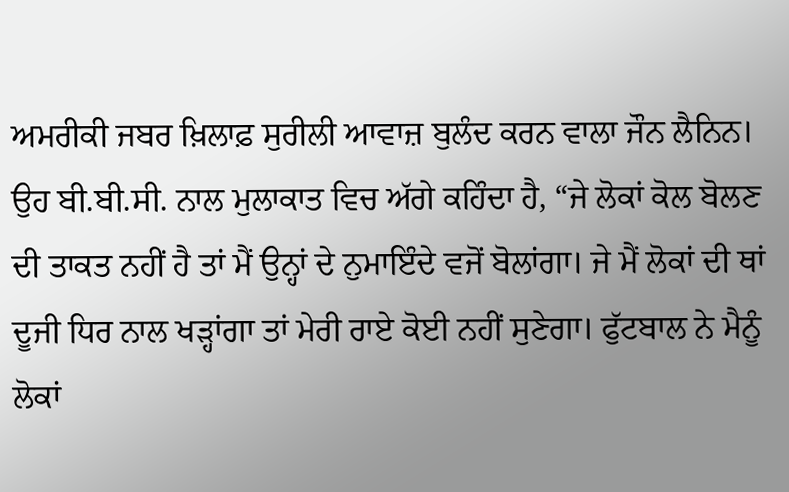ਅਮਰੀਕੀ ਜਬਰ ਖ਼ਿਲਾਫ਼ ਸੁਰੀਲੀ ਆਵਾਜ਼ ਬੁਲੰਦ ਕਰਨ ਵਾਲਾ ਜੌਨ ਲੈਨਿਨ। ਉਹ ਬੀ.ਬੀ.ਸੀ. ਨਾਲ ਮੁਲਾਕਾਤ ਵਿਚ ਅੱਗੇ ਕਹਿੰਦਾ ਹੈ, “ਜੇ ਲੋਕਾਂ ਕੋਲ ਬੋਲਣ ਦੀ ਤਾਕਤ ਨਹੀਂ ਹੈ ਤਾਂ ਮੈਂ ਉਨ੍ਹਾਂ ਦੇ ਨੁਮਾਇੰਦੇ ਵਜੋਂ ਬੋਲਾਂਗਾ। ਜੇ ਮੈਂ ਲੋਕਾਂ ਦੀ ਥਾਂ ਦੂਜੀ ਧਿਰ ਨਾਲ ਖੜ੍ਹਾਂਗਾ ਤਾਂ ਮੇਰੀ ਰਾਏ ਕੋਈ ਨਹੀਂ ਸੁਣੇਗਾ। ਫੁੱਟਬਾਲ ਨੇ ਮੈਨੂੰ ਲੋਕਾਂ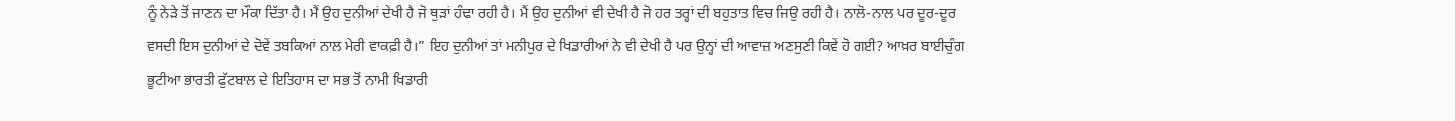ਨੂੰ ਨੇੜੇ ਤੋਂ ਜਾਣਨ ਦਾ ਮੌਕਾ ਦਿੱਤਾ ਹੈ। ਮੈਂ ਉਹ ਦੁਨੀਆਂ ਦੇਖੀ ਹੈ ਜੋ ਥੁੜਾਂ ਹੰਢਾ ਰਹੀ ਹੈ। ਮੈਂ ਉਹ ਦੁਨੀਆਂ ਵੀ ਦੇਖੀ ਹੈ ਜੋ ਹਰ ਤਰ੍ਹਾਂ ਦੀ ਬਹੁਤਾਤ ਵਿਚ ਜਿਉ ਰਹੀ ਹੈ। ਨਾਲੋ-ਨਾਲ ਪਰ ਦੂਰ-ਦੂਰ ਵਸਦੀ ਇਸ ਦੁਨੀਆਂ ਦੇ ਦੋਵੇਂ ਤਬਕਿਆਂ ਨਾਲ ਮੇਰੀ ਵਾਕਫ਼ੀ ਹੈ।” ਇਹ ਦੁਨੀਆਂ ਤਾਂ ਮਨੀਪੁਰ ਦੇ ਖਿਡਾਰੀਆਂ ਨੇ ਵੀ ਦੇਖੀ ਹੈ ਪਰ ਉਨ੍ਹਾਂ ਦੀ ਆਵਾਜ਼ ਅਣਸੁਣੀ ਕਿਵੇਂ ਹੋ ਗਈ? ਆਖ਼ਰ ਬਾਈਚੁੰਗ ਭੂਟੀਆ ਭਾਰਤੀ ਫੁੱਟਬਾਲ ਦੇ ਇਤਿਹਾਸ ਦਾ ਸਭ ਤੋਂ ਨਾਮੀ ਖਿਡਾਰੀ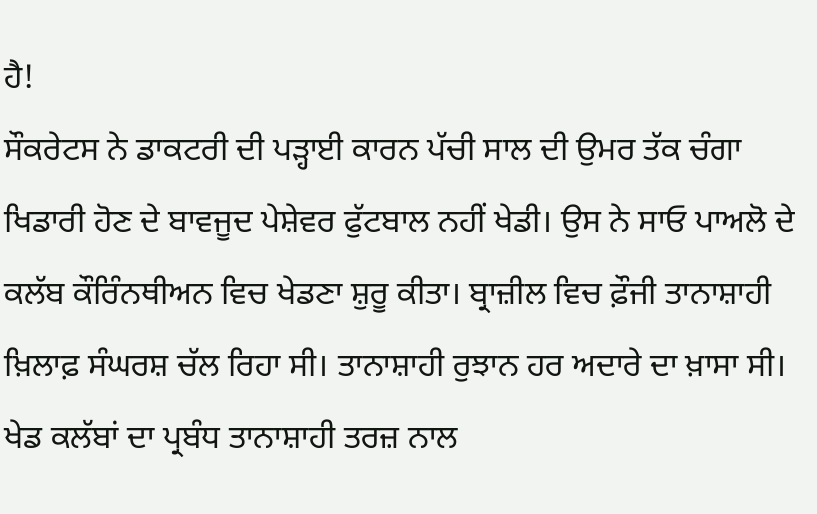ਹੈ!
ਸੌਕਰੇਟਸ ਨੇ ਡਾਕਟਰੀ ਦੀ ਪੜ੍ਹਾਈ ਕਾਰਨ ਪੱਚੀ ਸਾਲ ਦੀ ਉਮਰ ਤੱਕ ਚੰਗਾ ਖਿਡਾਰੀ ਹੋਣ ਦੇ ਬਾਵਜੂਦ ਪੇਸ਼ੇਵਰ ਫੁੱਟਬਾਲ ਨਹੀਂ ਖੇਡੀ। ਉਸ ਨੇ ਸਾਓ ਪਾਅਲੋ ਦੇ ਕਲੱਬ ਕੌਰਿੰਨਥੀਅਨ ਵਿਚ ਖੇਡਣਾ ਸ਼ੁਰੂ ਕੀਤਾ। ਬ੍ਰਾਜ਼ੀਲ ਵਿਚ ਫ਼ੌਜੀ ਤਾਨਾਸ਼ਾਹੀ ਖ਼ਿਲਾਫ਼ ਸੰਘਰਸ਼ ਚੱਲ ਰਿਹਾ ਸੀ। ਤਾਨਾਸ਼ਾਹੀ ਰੁਝਾਨ ਹਰ ਅਦਾਰੇ ਦਾ ਖ਼ਾਸਾ ਸੀ। ਖੇਡ ਕਲੱਬਾਂ ਦਾ ਪ੍ਰਬੰਧ ਤਾਨਾਸ਼ਾਹੀ ਤਰਜ਼ ਨਾਲ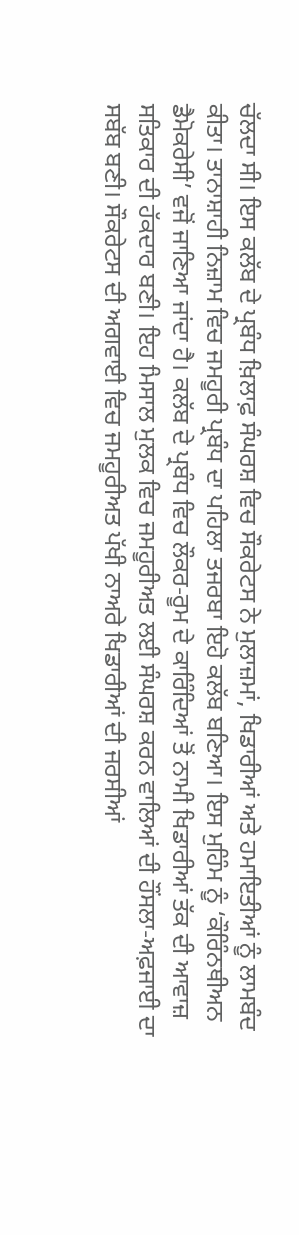ਚੱਲਦਾ ਸੀ। ਇਸ ਕਲੱਬ ਦੇ ਪ੍ਰਬੰਧ ਖ਼ਿਲਾਫ਼ ਸੰਘਰਸ਼ ਵਿਚ ਸੌਕਰੇਟਸ ਨੇ ਮੁਲਾਜ਼ਮਾਂ, ਖਿਡਾਰੀਆਂ ਅਤੇ ਹਮਾਇਤੀਆਂ ਨੂੰ ਲਾਮਬੰਦ ਕੀਤਾ। ਤਾਨਾਸ਼ਾਹੀ ਨਿਜ਼ਾਮ ਵਿਚ ਜਮਹੂਰੀ ਪ੍ਰਬੰਧ ਦਾ ਪਹਿਲਾ ਤਜਰਬਾ ਇਹੋ ਕਲੱਬ ਬਣਿਆ। ਇਸ ਮੁਹਿੰਮ ਨੂੰ ‘ਕੌਰਿੰਨਥੀਅਨ ਡੈਮੋਕਰੇਸੀ’ ਵਜੋਂ ਜਾਣਿਆ ਜਾਂਦਾ ਹੈ। ਕਲੱਬ ਦੇ ਪ੍ਰਬੰਧ ਵਿਚ ਲੌਕਰ-ਰੂਮ ਦੇ ਕਾਰਿੰਦਿਆਂ ਤੋਂ ਨਾਮੀ ਖਿਡਾਰੀਆਂ ਤੱਕ ਦੀ ਆਵਾਜ਼ ਸਤਿਕਾਰ ਦੀ ਹੱਕਦਾਰ ਬਣੀ। ਇਹ ਮਿਸਾਲ ਮੁਲਕ ਵਿਚ ਜਮਹੂਰੀਅਤ ਲਈ ਸੰਘਰਸ਼ ਕਰਨ ਵਾਲਿਆਂ ਦੀ ਹੌਂਸਲਾ-ਅਫ਼ਜਾਈ ਦਾ ਸਬੱਬ ਬਣੀ। ਸੌਕਰੇਟਸ ਦੀ ਅਗਵਾਈ ਵਿਚ ਜਮਹੂਰੀਅਤ ਪੱਖੀ ਨਾਅਰੇ ਖਿਡਾਰੀਆਂ ਦੀ ਜਰਸੀਆਂ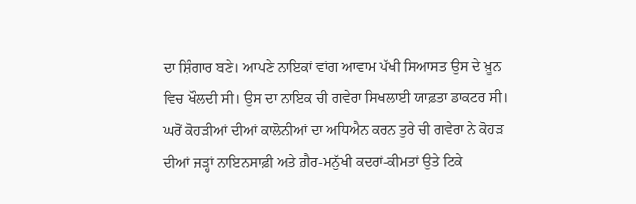ਦਾ ਸ਼ਿੰਗਾਰ ਬਣੇ। ਆਪਣੇ ਨਾਇਕਾਂ ਵਾਂਗ ਆਵਾਮ ਪੱਖੀ ਸਿਆਸਤ ਉਸ ਦੇ ਖ਼ੂਨ ਵਿਚ ਖੌਲਦੀ ਸੀ। ਉਸ ਦਾ ਨਾਇਕ ਚੀ ਗਵੇਰਾ ਸਿਖਲਾਈ ਯਾਫ਼ਤਾ ਡਾਕਟਰ ਸੀ। ਘਰੋਂ ਕੋਹੜੀਆਂ ਦੀਆਂ ਕਾਲੋਨੀਆਂ ਦਾ ਅਧਿਐਨ ਕਰਨ ਤੁਰੇ ਚੀ ਗਵੇਰਾ ਨੇ ਕੋਹੜ ਦੀਆਂ ਜੜ੍ਹਾਂ ਨਾਇਨਸਾਫ਼ੀ ਅਤੇ ਗ਼ੈਰ-ਮਨੁੱਖੀ ਕਦਰਾਂ-ਕੀਮਤਾਂ ਉਤੇ ਟਿਕੇ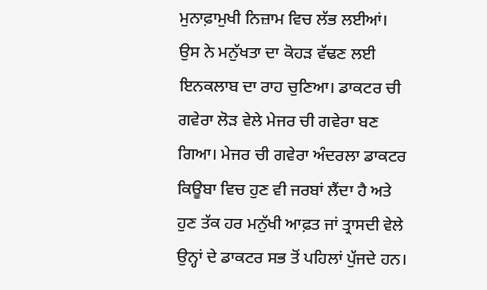ਮੁਨਾਫ਼ਾਮੁਖੀ ਨਿਜ਼ਾਮ ਵਿਚ ਲੱਭ ਲਈਆਂ। ਉਸ ਨੇ ਮਨੁੱਖਤਾ ਦਾ ਕੋਹੜ ਵੱਢਣ ਲਈ ਇਨਕਲਾਬ ਦਾ ਰਾਹ ਚੁਣਿਆ। ਡਾਕਟਰ ਚੀ ਗਵੇਰਾ ਲੋੜ ਵੇਲੇ ਮੇਜਰ ਚੀ ਗਵੇਰਾ ਬਣ ਗਿਆ। ਮੇਜਰ ਚੀ ਗਵੇਰਾ ਅੰਦਰਲਾ ਡਾਕਟਰ ਕਿਊਬਾ ਵਿਚ ਹੁਣ ਵੀ ਜਰਬਾਂ ਲੈਂਦਾ ਹੈ ਅਤੇ ਹੁਣ ਤੱਕ ਹਰ ਮਨੁੱਖੀ ਆਫ਼ਤ ਜਾਂ ਤ੍ਰਾਸਦੀ ਵੇਲੇ ਉਨ੍ਹਾਂ ਦੇ ਡਾਕਟਰ ਸਭ ਤੋਂ ਪਹਿਲਾਂ ਪੁੱਜਦੇ ਹਨ।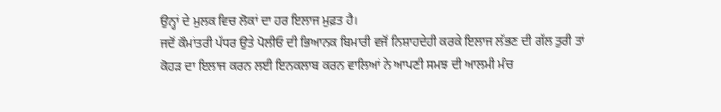ਉਨ੍ਹਾਂ ਦੇ ਮੁਲਕ ਵਿਚ ਲੋਕਾਂ ਦਾ ਹਰ ਇਲਾਜ ਮੁਫ਼ਤ ਹੈ।
ਜਦੋਂ ਕੌਮਾਂਤਰੀ ਪੱਧਰ ਉਤੇ ਪੋਲੀਓ ਦੀ ਭਿਆਨਕ ਬਿਮਾਰੀ ਵਜੋਂ ਨਿਸ਼ਾਹਦੇਹੀ ਕਰਕੇ ਇਲਾਜ ਲੱਭਣ ਦੀ ਗੱਲ ਤੁਰੀ ਤਾਂ ਕੋਹੜ ਦਾ ਇਲਾਜ ਕਰਨ ਲਈ ਇਨਕਲਾਬ ਕਰਨ ਵਾਲਿਆਂ ਨੇ ਆਪਣੀ ਸਮਝ ਦੀ ਆਲਮੀ ਮੰਚ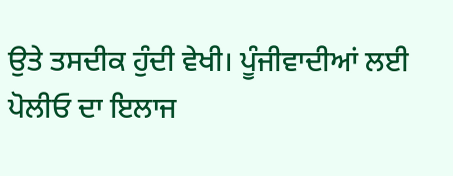ਉਤੇ ਤਸਦੀਕ ਹੁੰਦੀ ਵੇਖੀ। ਪੂੰਜੀਵਾਦੀਆਂ ਲਈ ਪੋਲੀਓ ਦਾ ਇਲਾਜ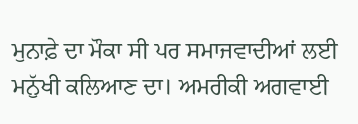ਮੁਨਾਫ਼ੇ ਦਾ ਮੌਕਾ ਸੀ ਪਰ ਸਮਾਜਵਾਦੀਆਂ ਲਈ ਮਨੁੱਖੀ ਕਲਿਆਣ ਦਾ। ਅਮਰੀਕੀ ਅਗਵਾਈ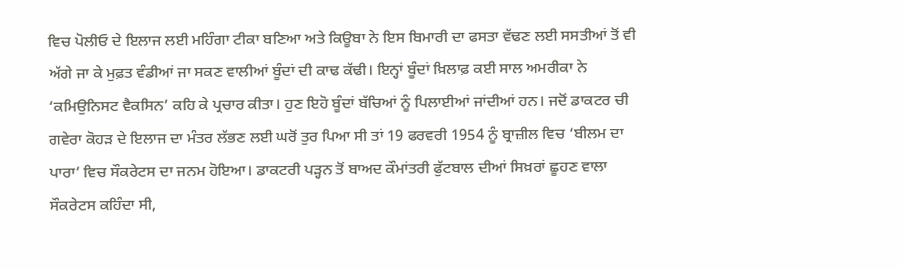ਵਿਚ ਪੋਲੀਓ ਦੇ ਇਲਾਜ ਲਈ ਮਹਿੰਗਾ ਟੀਕਾ ਬਣਿਆ ਅਤੇ ਕਿਊਬਾ ਨੇ ਇਸ ਬਿਮਾਰੀ ਦਾ ਫਸਤਾ ਵੱਢਣ ਲਈ ਸਸਤੀਆਂ ਤੋਂ ਵੀ ਅੱਗੇ ਜਾ ਕੇ ਮੁਫ਼ਤ ਵੰਡੀਆਂ ਜਾ ਸਕਣ ਵਾਲੀਆਂ ਬੂੰਦਾਂ ਦੀ ਕਾਢ ਕੱਢੀ। ਇਨ੍ਹਾਂ ਬੂੰਦਾਂ ਖ਼ਿਲਾਫ਼ ਕਈ ਸਾਲ ਅਮਰੀਕਾ ਨੇ ‘ਕਮਿਉਨਿਸਟ ਵੈਕਸਿਨ’ ਕਹਿ ਕੇ ਪ੍ਰਚਾਰ ਕੀਤਾ। ਹੁਣ ਇਹੋ ਬੂੰਦਾਂ ਬੱਚਿਆਂ ਨੂੰ ਪਿਲਾਈਆਂ ਜਾਂਦੀਆਂ ਹਨ। ਜਦੋਂ ਡਾਕਟਰ ਚੀ ਗਵੇਰਾ ਕੋਹੜ ਦੇ ਇਲਾਜ ਦਾ ਮੰਤਰ ਲੱਭਣ ਲਈ ਘਰੋਂ ਤੁਰ ਪਿਆ ਸੀ ਤਾਂ 19 ਫਰਵਰੀ 1954 ਨੂੰ ਬ੍ਰਾਜ਼ੀਲ ਵਿਚ ‘ਬੀਲਮ ਦਾ ਪਾਰਾ’ ਵਿਚ ਸੌਕਰੇਟਸ ਦਾ ਜਨਮ ਹੋਇਆ। ਡਾਕਟਰੀ ਪੜ੍ਹਨ ਤੋਂ ਬਾਅਦ ਕੌਮਾਂਤਰੀ ਫੁੱਟਬਾਲ ਦੀਆਂ ਸਿਖ਼ਰਾਂ ਛੂਹਣ ਵਾਲਾ ਸੌਕਰੇਟਸ ਕਹਿੰਦਾ ਸੀ,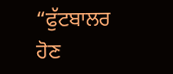“ਫੁੱਟਬਾਲਰ ਹੋਣ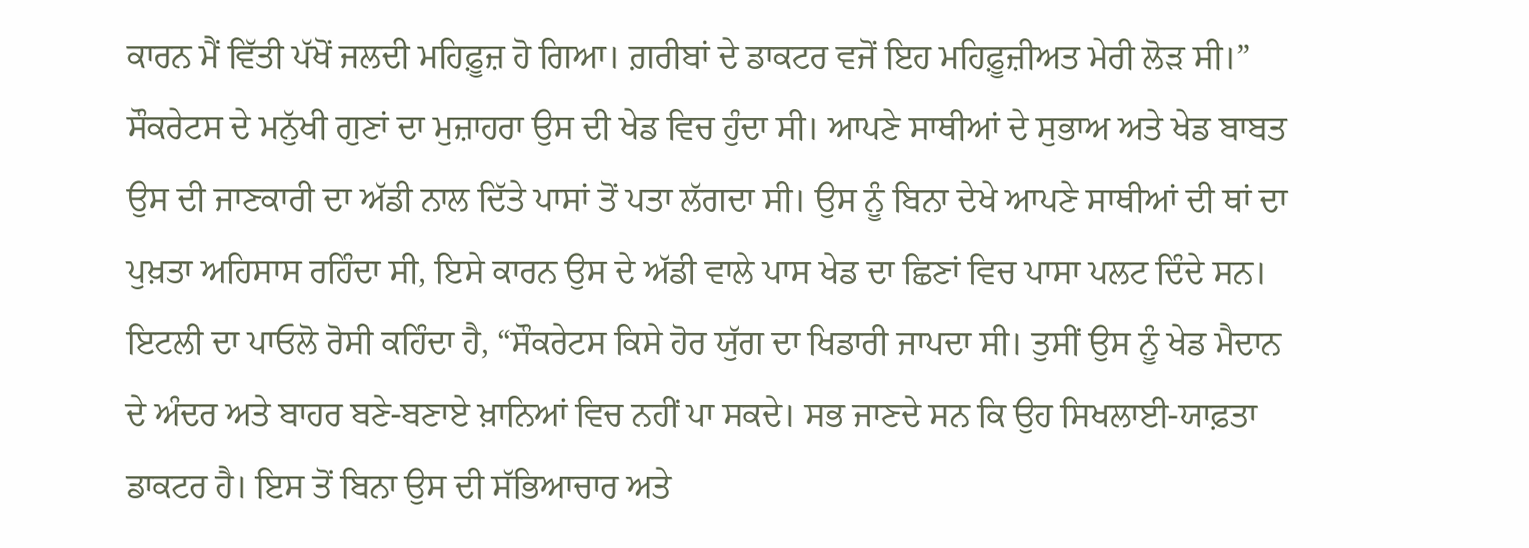ਕਾਰਨ ਮੈਂ ਵਿੱਤੀ ਪੱਖੋਂ ਜਲਦੀ ਮਹਿਫ਼ੂਜ਼ ਹੋ ਗਿਆ। ਗ਼ਰੀਬਾਂ ਦੇ ਡਾਕਟਰ ਵਜੋਂ ਇਹ ਮਹਿਫ਼ੂਜ਼ੀਅਤ ਮੇਰੀ ਲੋੜ ਸੀ।”
ਸੌਕਰੇਟਸ ਦੇ ਮਨੁੱਖੀ ਗੁਣਾਂ ਦਾ ਮੁਜ਼ਾਹਰਾ ਉਸ ਦੀ ਖੇਡ ਵਿਚ ਹੁੰਦਾ ਸੀ। ਆਪਣੇ ਸਾਥੀਆਂ ਦੇ ਸੁਭਾਅ ਅਤੇ ਖੇਡ ਬਾਬਤ ਉਸ ਦੀ ਜਾਣਕਾਰੀ ਦਾ ਅੱਡੀ ਨਾਲ ਦਿੱਤੇ ਪਾਸਾਂ ਤੋਂ ਪਤਾ ਲੱਗਦਾ ਸੀ। ਉਸ ਨੂੰ ਬਿਨਾ ਦੇਖੇ ਆਪਣੇ ਸਾਥੀਆਂ ਦੀ ਥਾਂ ਦਾ ਪੁਖ਼ਤਾ ਅਹਿਸਾਸ ਰਹਿੰਦਾ ਸੀ, ਇਸੇ ਕਾਰਨ ਉਸ ਦੇ ਅੱਡੀ ਵਾਲੇ ਪਾਸ ਖੇਡ ਦਾ ਛਿਣਾਂ ਵਿਚ ਪਾਸਾ ਪਲਟ ਦਿੰਦੇ ਸਨ। ਇਟਲੀ ਦਾ ਪਾਓਲੋ ਰੋਸੀ ਕਹਿੰਦਾ ਹੈ, “ਸੌਕਰੇਟਸ ਕਿਸੇ ਹੋਰ ਯੁੱਗ ਦਾ ਖਿਡਾਰੀ ਜਾਪਦਾ ਸੀ। ਤੁਸੀਂ ਉਸ ਨੂੰ ਖੇਡ ਮੈਦਾਨ ਦੇ ਅੰਦਰ ਅਤੇ ਬਾਹਰ ਬਣੇ-ਬਣਾਏ ਖ਼ਾਨਿਆਂ ਵਿਚ ਨਹੀਂ ਪਾ ਸਕਦੇ। ਸਭ ਜਾਣਦੇ ਸਨ ਕਿ ਉਹ ਸਿਖਲਾਈ-ਯਾਫ਼ਤਾ ਡਾਕਟਰ ਹੈ। ਇਸ ਤੋਂ ਬਿਨਾ ਉਸ ਦੀ ਸੱਭਿਆਚਾਰ ਅਤੇ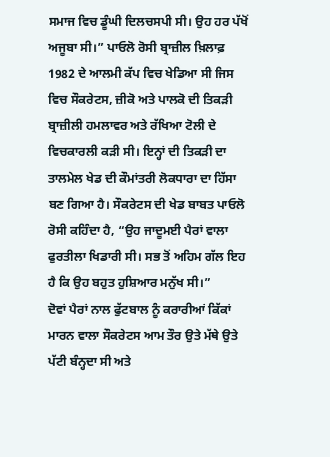ਸਮਾਜ ਵਿਚ ਡੂੰਘੀ ਦਿਲਚਸਪੀ ਸੀ। ਉਹ ਹਰ ਪੱਖੋਂ ਅਜੂਬਾ ਸੀ।” ਪਾਓਲੋ ਰੋਸੀ ਬ੍ਰਾਜ਼ੀਲ ਖ਼ਿਲਾਫ਼ 1982 ਦੇ ਆਲਮੀ ਕੱਪ ਵਿਚ ਖੇਡਿਆ ਸੀ ਜਿਸ ਵਿਚ ਸੌਕਰੇਟਸ, ਜ਼ੀਕੋ ਅਤੇ ਪਾਲਕੋ ਦੀ ਤਿਕੜੀ ਬ੍ਰਾਜ਼ੀਲੀ ਹਮਲਾਵਰ ਅਤੇ ਰੱਖਿਆ ਟੋਲੀ ਦੇ ਵਿਚਕਾਰਲੀ ਕੜੀ ਸੀ। ਇਨ੍ਹਾਂ ਦੀ ਤਿਕੜੀ ਦਾ ਤਾਲਮੇਲ ਖੇਡ ਦੀ ਕੌਮਾਂਤਰੀ ਲੋਕਧਾਰਾ ਦਾ ਹਿੱਸਾ ਬਣ ਗਿਆ ਹੈ। ਸੌਕਰੇਟਸ ਦੀ ਖੇਡ ਬਾਬਤ ਪਾਓਲੋ ਰੋਸੀ ਕਹਿੰਦਾ ਹੈ, “ਉਹ ਜਾਦੂਮਈ ਪੈਰਾਂ ਵਾਲਾ ਫੁਰਤੀਲਾ ਖਿਡਾਰੀ ਸੀ। ਸਭ ਤੋਂ ਅਹਿਮ ਗੱਲ ਇਹ ਹੈ ਕਿ ਉਹ ਬਹੁਤ ਹੁਸ਼ਿਆਰ ਮਨੁੱਖ ਸੀ।”
ਦੋਵਾਂ ਪੈਰਾਂ ਨਾਲ ਫੁੱਟਬਾਲ ਨੂੰ ਕਰਾਰੀਆਂ ਕਿੱਕਾਂ ਮਾਰਨ ਵਾਲਾ ਸੌਕਰੇਟਸ ਆਮ ਤੌਰ ਉਤੇ ਮੱਥੇ ਉਤੇ ਪੱਟੀ ਬੰਨ੍ਹਦਾ ਸੀ ਅਤੇ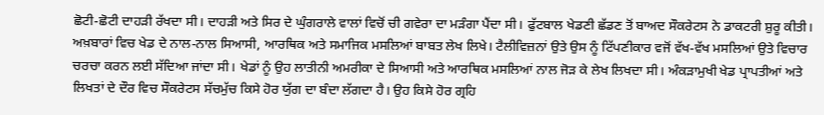ਛੋਟੀ-ਛੋਟੀ ਦਾਹੜੀ ਰੱਖਦਾ ਸੀ। ਦਾਹੜੀ ਅਤੇ ਸਿਰ ਦੇ ਘੁੰਗਰਾਲੇ ਵਾਲਾਂ ਵਿਚੋਂ ਚੀ ਗਵੇਰਾ ਦਾ ਮੜੰਗਾ ਪੈਂਦਾ ਸੀ। ਫੁੱਟਬਾਲ ਖੇਡਣੀ ਛੱਡਣ ਤੋਂ ਬਾਅਦ ਸੌਕਰੇਟਸ ਨੇ ਡਾਕਟਰੀ ਸ਼ੁਰੂ ਕੀਤੀ। ਅਖ਼ਬਾਰਾਂ ਵਿਚ ਖੇਡ ਦੇ ਨਾਲ-ਨਾਲ ਸਿਆਸੀ, ਆਰਥਿਕ ਅਤੇ ਸਮਾਜਿਕ ਮਸਲਿਆਂ ਬਾਬਤ ਲੇਖ ਲਿਖੇ। ਟੈਲੀਵਿਜ਼ਨਾਂ ਉਤੇ ਉਸ ਨੂੰ ਟਿੱਪਣੀਕਾਰ ਵਜੋਂ ਵੱਖ-ਵੱਖ ਮਸਲਿਆਂ ਉਤੇ ਵਿਚਾਰ ਚਰਚਾ ਕਰਨ ਲਈ ਸੱਦਿਆ ਜਾਂਦਾ ਸੀ। ਖੇਡਾਂ ਨੂੰ ਉਹ ਲਾਤੀਨੀ ਅਮਰੀਕਾ ਦੇ ਸਿਆਸੀ ਅਤੇ ਆਰਥਿਕ ਮਸਲਿਆਂ ਨਾਲ ਜੋੜ ਕੇ ਲੇਖ ਲਿਖਦਾ ਸੀ। ਅੰਕੜਾਮੁਖੀ ਖੇਡ ਪ੍ਰਾਪਤੀਆਂ ਅਤੇ ਲਿਖਤਾਂ ਦੇ ਦੌਰ ਵਿਚ ਸੌਕਰੇਟਸ ਸੱਚਮੁੱਚ ਕਿਸੇ ਹੋਰ ਯੁੱਗ ਦਾ ਬੰਦਾ ਲੱਗਦਾ ਹੈ। ਉਹ ਕਿਸੇ ਹੋਰ ਗ੍ਰਹਿ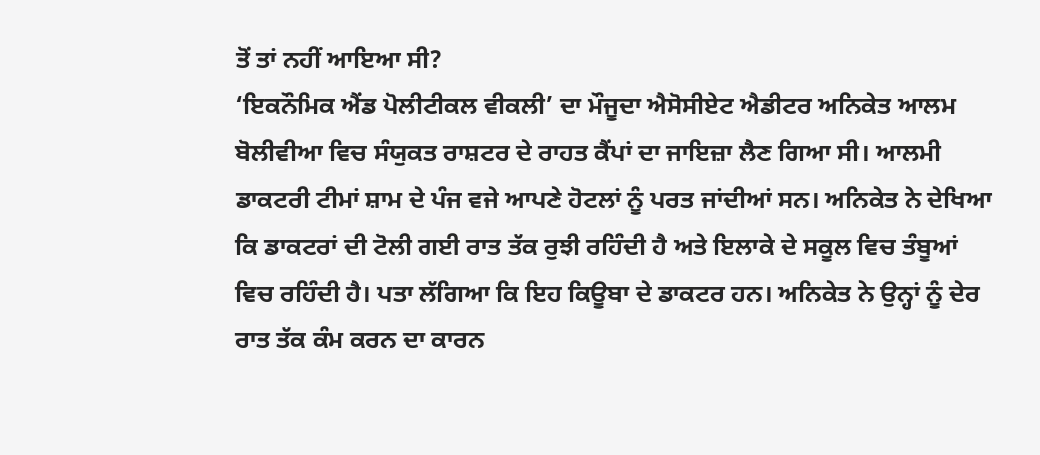ਤੋਂ ਤਾਂ ਨਹੀਂ ਆਇਆ ਸੀ?
‘ਇਕਨੌਮਿਕ ਐਂਡ ਪੋਲੀਟੀਕਲ ਵੀਕਲੀ’ ਦਾ ਮੌਜੂਦਾ ਐਸੋਸੀਏਟ ਐਡੀਟਰ ਅਨਿਕੇਤ ਆਲਮ ਬੋਲੀਵੀਆ ਵਿਚ ਸੰਯੁਕਤ ਰਾਸ਼ਟਰ ਦੇ ਰਾਹਤ ਕੈਂਪਾਂ ਦਾ ਜਾਇਜ਼ਾ ਲੈਣ ਗਿਆ ਸੀ। ਆਲਮੀ ਡਾਕਟਰੀ ਟੀਮਾਂ ਸ਼ਾਮ ਦੇ ਪੰਜ ਵਜੇ ਆਪਣੇ ਹੋਟਲਾਂ ਨੂੰ ਪਰਤ ਜਾਂਦੀਆਂ ਸਨ। ਅਨਿਕੇਤ ਨੇ ਦੇਖਿਆ ਕਿ ਡਾਕਟਰਾਂ ਦੀ ਟੋਲੀ ਗਈ ਰਾਤ ਤੱਕ ਰੁਝੀ ਰਹਿੰਦੀ ਹੈ ਅਤੇ ਇਲਾਕੇ ਦੇ ਸਕੂਲ ਵਿਚ ਤੰਬੂਆਂ ਵਿਚ ਰਹਿੰਦੀ ਹੈ। ਪਤਾ ਲੱਗਿਆ ਕਿ ਇਹ ਕਿਊਬਾ ਦੇ ਡਾਕਟਰ ਹਨ। ਅਨਿਕੇਤ ਨੇ ਉਨ੍ਹਾਂ ਨੂੰ ਦੇਰ ਰਾਤ ਤੱਕ ਕੰਮ ਕਰਨ ਦਾ ਕਾਰਨ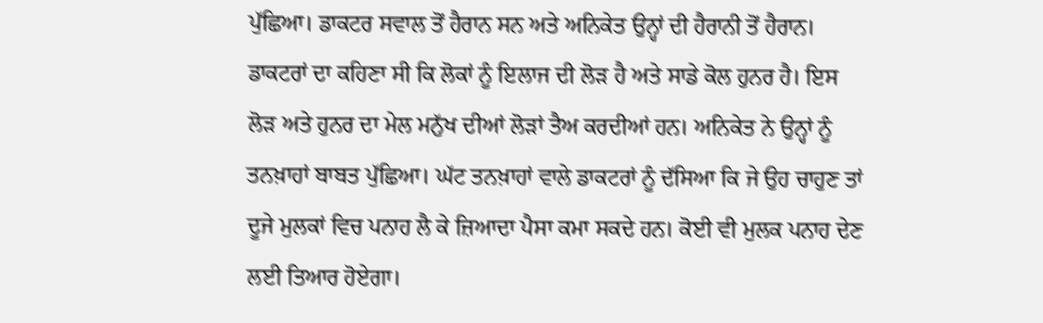ਪੁੱਛਿਆ। ਡਾਕਟਰ ਸਵਾਲ ਤੋਂ ਹੈਰਾਨ ਸਨ ਅਤੇ ਅਨਿਕੇਤ ਉਨ੍ਹਾਂ ਦੀ ਹੈਰਾਨੀ ਤੋਂ ਹੈਰਾਨ। ਡਾਕਟਰਾਂ ਦਾ ਕਹਿਣਾ ਸੀ ਕਿ ਲੋਕਾਂ ਨੂੰ ਇਲਾਜ ਦੀ ਲੋੜ ਹੈ ਅਤੇ ਸਾਡੇ ਕੋਲ ਹੁਨਰ ਹੈ। ਇਸ ਲੋੜ ਅਤੇ ਹੁਨਰ ਦਾ ਮੇਲ ਮਨੁੱਖ ਦੀਆਂ ਲੋੜਾਂ ਤੈਅ ਕਰਦੀਆਂ ਹਨ। ਅਨਿਕੇਤ ਨੇ ਉਨ੍ਹਾਂ ਨੂੰ ਤਨਖ਼ਾਹਾਂ ਬਾਬਤ ਪੁੱਛਿਆ। ਘੱਟ ਤਨਖ਼ਾਹਾਂ ਵਾਲੇ ਡਾਕਟਰਾਂ ਨੂੰ ਦੱਸਿਆ ਕਿ ਜੇ ਉਹ ਚਾਹੁਣ ਤਾਂ ਦੂਜੇ ਮੁਲਕਾਂ ਵਿਚ ਪਨਾਹ ਲੈ ਕੇ ਜ਼ਿਆਦਾ ਪੈਸਾ ਕਮਾ ਸਕਦੇ ਹਨ। ਕੋਈ ਵੀ ਮੁਲਕ ਪਨਾਹ ਦੇਣ ਲਈ ਤਿਆਰ ਹੋਏਗਾ।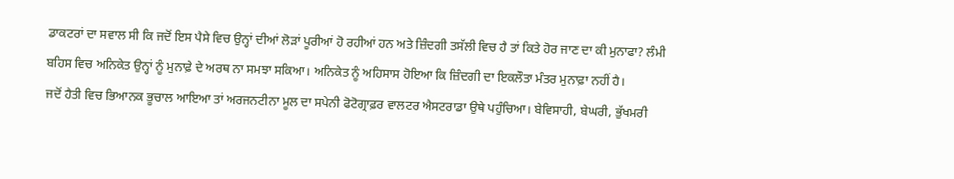ਡਾਕਟਰਾਂ ਦਾ ਸਵਾਲ ਸੀ ਕਿ ਜਦੋਂ ਇਸ ਪੈਸੇ ਵਿਚ ਉਨ੍ਹਾਂ ਦੀਆਂ ਲੋੜਾਂ ਪੂਰੀਆਂ ਹੋ ਰਹੀਆਂ ਹਨ ਅਤੇ ਜ਼ਿੰਦਗੀ ਤਸੱਲੀ ਵਿਚ ਹੈ ਤਾਂ ਕਿਤੇ ਹੋਰ ਜਾਣ ਦਾ ਕੀ ਮੁਨਾਫਾ? ਲੰਮੀ ਬਹਿਸ ਵਿਚ ਅਨਿਕੇਤ ਉਨ੍ਹਾਂ ਨੂੰ ਮੁਨਾਫ਼ੇ ਦੇ ਅਰਥ ਨਾ ਸਮਝਾ ਸਕਿਆ। ਅਨਿਕੇਤ ਨੂੰ ਅਹਿਸਾਸ ਹੋਇਆ ਕਿ ਜ਼ਿੰਦਗੀ ਦਾ ਇਕਲੌਤਾ ਮੰਤਰ ਮੁਨਾਫ਼ਾ ਨਹੀਂ ਹੈ।
ਜਦੋਂ ਹੈਤੀ ਵਿਚ ਭਿਆਨਕ ਭੂਚਾਲ ਆਇਆ ਤਾਂ ਅਰਜਨਟੀਨਾ ਮੂਲ ਦਾ ਸਪੇਨੀ ਫੋਟੋਗ੍ਰਾਫ਼ਰ ਵਾਲਟਰ ਐਸਟਰਾਡਾ ਉਥੇ ਪਹੁੰਚਿਆ। ਬੇਵਿਸਾਹੀ, ਬੇਘਰੀ, ਭੁੱਖਮਰੀ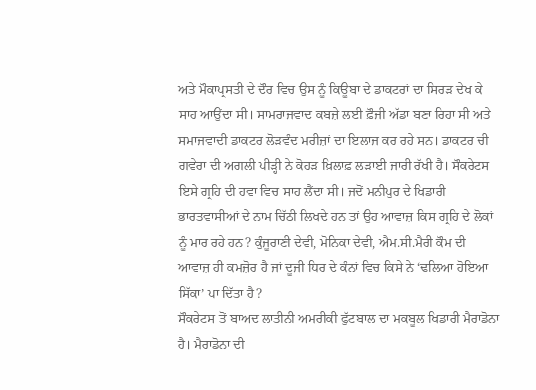ਅਤੇ ਮੌਕਾਪ੍ਰਸਤੀ ਦੇ ਦੌਰ ਵਿਚ ਉਸ ਨੂੰ ਕਿਊਬਾ ਦੇ ਡਾਕਟਰਾਂ ਦਾ ਸਿਰੜ ਦੇਖ ਕੇ ਸਾਹ ਆਉਂਦਾ ਸੀ। ਸਾਮਰਾਜਵਾਦ ਕਬਜ਼ੇ ਲਈ ਫ਼ੌਜੀ ਅੱਡਾ ਬਣਾ ਰਿਹਾ ਸੀ ਅਤੇ ਸਮਾਜਵਾਦੀ ਡਾਕਟਰ ਲੋੜਵੰਦ ਮਰੀਜ਼ਾਂ ਦਾ ਇਲਾਜ ਕਰ ਰਹੇ ਸਨ। ਡਾਕਟਰ ਚੀ ਗਵੇਰਾ ਦੀ ਅਗਲੀ ਪੀੜ੍ਹੀ ਨੇ ਕੋਹੜ ਖ਼ਿਲਾਫ਼ ਲੜਾਈ ਜਾਰੀ ਰੱਖੀ ਹੈ। ਸੌਕਰੇਟਸ ਇਸੇ ਗ੍ਰਹਿ ਦੀ ਹਵਾ ਵਿਚ ਸਾਹ ਲੈਂਦਾ ਸੀ। ਜਦੋਂ ਮਨੀਪੁਰ ਦੇ ਖਿਡਾਰੀ ਭਾਰਤਵਾਸੀਆਂ ਦੇ ਨਾਮ ਚਿੱਠੀ ਲਿਖਦੇ ਹਨ ਤਾਂ ਉਹ ਆਵਾਜ਼ ਕਿਸ ਗ੍ਰਹਿ ਦੇ ਲੋਕਾਂ ਨੂੰ ਮਾਰ ਰਹੇ ਹਨ? ਕੁੰਜੂਰਾਣੀ ਦੇਵੀ, ਮੋਨਿਕਾ ਦੇਵੀ, ਐਮ.ਸੀ.ਮੈਰੀ ਕੌਮ ਦੀ ਆਵਾਜ਼ ਹੀ ਕਮਜ਼ੋਰ ਹੈ ਜਾਂ ਦੂਜੀ ਧਿਰ ਦੇ ਕੰਨਾਂ ਵਿਚ ਕਿਸੇ ਨੇ ‘ਢਲਿਆ ਹੋਇਆ ਸਿੱਕਾ’ ਪਾ ਦਿੱਤਾ ਹੈ?
ਸੌਕਰੇਟਸ ਤੋਂ ਬਾਅਦ ਲਾਤੀਨੀ ਅਮਰੀਕੀ ਫੁੱਟਬਾਲ ਦਾ ਮਕਬੂਲ ਖਿਡਾਰੀ ਮੈਰਾਡੋਨਾ ਹੈ। ਮੈਰਾਡੋਨਾ ਦੀ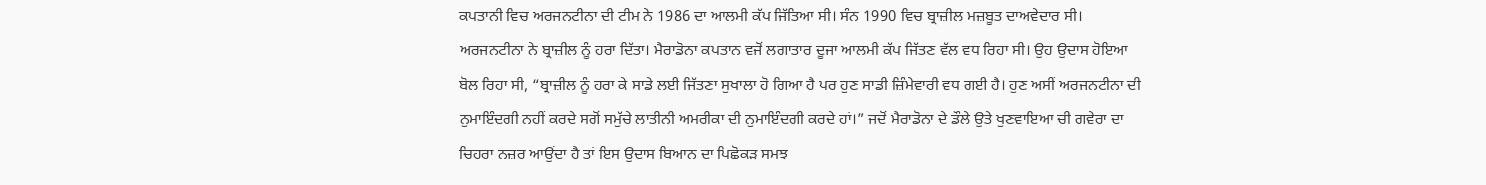ਕਪਤਾਨੀ ਵਿਚ ਅਰਜਨਟੀਨਾ ਦੀ ਟੀਮ ਨੇ 1986 ਦਾ ਆਲਮੀ ਕੱਪ ਜਿੱਤਿਆ ਸੀ। ਸੰਨ 1990 ਵਿਚ ਬ੍ਰਾਜ਼ੀਲ ਮਜ਼ਬੂਤ ਦਾਅਵੇਦਾਰ ਸੀ। ਅਰਜਨਟੀਨਾ ਨੇ ਬ੍ਰਾਜ਼ੀਲ ਨੂੰ ਹਰਾ ਦਿੱਤਾ। ਮੈਰਾਡੋਨਾ ਕਪਤਾਨ ਵਜੋਂ ਲਗਾਤਾਰ ਦੂਜਾ ਆਲਮੀ ਕੱਪ ਜਿੱਤਣ ਵੱਲ ਵਧ ਰਿਹਾ ਸੀ। ਉਹ ਉਦਾਸ ਹੋਇਆ ਬੋਲ ਰਿਹਾ ਸੀ, “ਬ੍ਰਾਜ਼ੀਲ ਨੂੰ ਹਰਾ ਕੇ ਸਾਡੇ ਲਈ ਜਿੱਤਣਾ ਸੁਖਾਲਾ ਹੋ ਗਿਆ ਹੈ ਪਰ ਹੁਣ ਸਾਡੀ ਜ਼ਿੰਮੇਵਾਰੀ ਵਧ ਗਈ ਹੈ। ਹੁਣ ਅਸੀਂ ਅਰਜਨਟੀਨਾ ਦੀ ਨੁਮਾਇੰਦਗੀ ਨਹੀਂ ਕਰਦੇ ਸਗੋਂ ਸਮੁੱਚੇ ਲਾਤੀਨੀ ਅਮਰੀਕਾ ਦੀ ਨੁਮਾਇੰਦਗੀ ਕਰਦੇ ਹਾਂ।” ਜਦੋਂ ਮੈਰਾਡੋਨਾ ਦੇ ਡੌਲੇ ਉਤੇ ਖੁਣਵਾਇਆ ਚੀ ਗਵੇਰਾ ਦਾ ਚਿਹਰਾ ਨਜ਼ਰ ਆਉਂਦਾ ਹੈ ਤਾਂ ਇਸ ਉਦਾਸ ਬਿਆਨ ਦਾ ਪਿਛੋਕੜ ਸਮਝ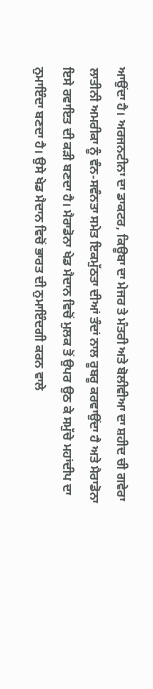ਆਉਂਦਾ ਹੈ। ਅਰਜਨਟੀਨਾ ਦਾ ਡਾਕਟਰ, ਕਿਊਬਾ ਦਾ ਮੇਜਰ ਤੇ ਮੰਤਰੀ ਅਤੇ ਬੋਲੀਵੀਆ ਦਾ ਸ਼ਹੀਦ ਚੀ ਗਵੇਰਾ ਲਾਤੀਨੀ ਅਮਰੀਕਾ ਨੂੰ ਵੰਨ-ਸਵੰਨਤਾ ਸਮੇਤ ਇਕਮੁੱਠਤਾ ਦੀਆਂ ਤੰਦਾਂ ਨਾਲ ਰੂਬਰੂ ਕਰਵਾਉਂਦਾ ਹੈ ਅਤੇ ਮੈਰਾਡੋਨਾ ਇਸੇ ਰਵਾਇਤ ਦੀ ਕੜੀ ਬਣਦਾ ਹੈ। ਮੈਰਾਡੋਨਾ ਖੇਡ ਮੈਦਾਨ ਵਿਚੋਂ ਮੁਲਕ ਤੋਂ ਉਪਰ ਉਠ ਕੇ ਸਮੁੱਚੇ ਮਹਾਂਦੀਪ ਦਾ ਨੁਮਾਇੰਦਾ ਬਣਦਾ ਹੈ। ਉਸੇ ਖੇਡ ਮੈਦਾਨ ਵਿਚੋਂ ਭਾਰਤ ਦੀ ਨੁਮਾਇੰਦਗੀ ਕਰਨ ਵਾਲੇ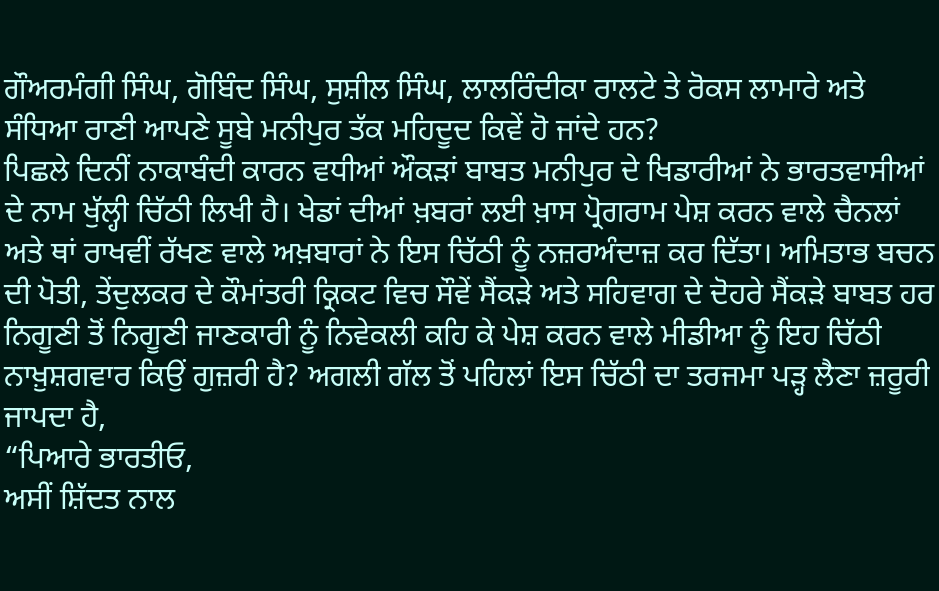ਗੌਅਰਮੰਗੀ ਸਿੰਘ, ਗੋਬਿੰਦ ਸਿੰਘ, ਸੁਸ਼ੀਲ ਸਿੰਘ, ਲਾਲਰਿੰਦੀਕਾ ਰਾਲਟੇ ਤੇ ਰੋਕਸ ਲਾਮਾਰੇ ਅਤੇ ਸੰਧਿਆ ਰਾਣੀ ਆਪਣੇ ਸੂਬੇ ਮਨੀਪੁਰ ਤੱਕ ਮਹਿਦੂਦ ਕਿਵੇਂ ਹੋ ਜਾਂਦੇ ਹਨ?
ਪਿਛਲੇ ਦਿਨੀਂ ਨਾਕਾਬੰਦੀ ਕਾਰਨ ਵਧੀਆਂ ਔਕੜਾਂ ਬਾਬਤ ਮਨੀਪੁਰ ਦੇ ਖਿਡਾਰੀਆਂ ਨੇ ਭਾਰਤਵਾਸੀਆਂ ਦੇ ਨਾਮ ਖੁੱਲ੍ਹੀ ਚਿੱਠੀ ਲਿਖੀ ਹੈ। ਖੇਡਾਂ ਦੀਆਂ ਖ਼ਬਰਾਂ ਲਈ ਖ਼ਾਸ ਪ੍ਰੋਗਰਾਮ ਪੇਸ਼ ਕਰਨ ਵਾਲੇ ਚੈਨਲਾਂ ਅਤੇ ਥਾਂ ਰਾਖਵੀਂ ਰੱਖਣ ਵਾਲੇ ਅਖ਼ਬਾਰਾਂ ਨੇ ਇਸ ਚਿੱਠੀ ਨੂੰ ਨਜ਼ਰਅੰਦਾਜ਼ ਕਰ ਦਿੱਤਾ। ਅਮਿਤਾਭ ਬਚਨ ਦੀ ਪੋਤੀ, ਤੇਂਦੁਲਕਰ ਦੇ ਕੌਮਾਂਤਰੀ ਕ੍ਰਿਕਟ ਵਿਚ ਸੌਵੇਂ ਸੈਂਕੜੇ ਅਤੇ ਸਹਿਵਾਗ ਦੇ ਦੋਹਰੇ ਸੈਂਕੜੇ ਬਾਬਤ ਹਰ ਨਿਗੂਣੀ ਤੋਂ ਨਿਗੂਣੀ ਜਾਣਕਾਰੀ ਨੂੰ ਨਿਵੇਕਲੀ ਕਹਿ ਕੇ ਪੇਸ਼ ਕਰਨ ਵਾਲੇ ਮੀਡੀਆ ਨੂੰ ਇਹ ਚਿੱਠੀ ਨਾਖ਼ੁਸ਼ਗਵਾਰ ਕਿਉਂ ਗੁਜ਼ਰੀ ਹੈ? ਅਗਲੀ ਗੱਲ ਤੋਂ ਪਹਿਲਾਂ ਇਸ ਚਿੱਠੀ ਦਾ ਤਰਜਮਾ ਪੜ੍ਹ ਲੈਣਾ ਜ਼ਰੂਰੀ ਜਾਪਦਾ ਹੈ,
“ਪਿਆਰੇ ਭਾਰਤੀਓ,
ਅਸੀਂ ਸ਼ਿੱਦਤ ਨਾਲ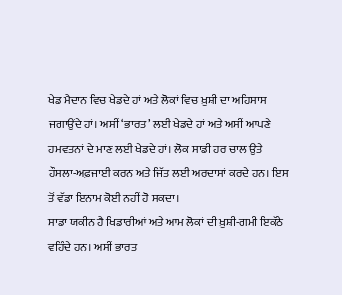ਖੇਡ ਮੈਦਾਨ ਵਿਚ ਖੇਡਦੇ ਹਾਂ ਅਤੇ ਲੋਕਾਂ ਵਿਚ ਖ਼ੁਸ਼ੀ ਦਾ ਅਹਿਸਾਸ ਜਗਾਉਂਦੇ ਹਾਂ। ਅਸੀਂ ‘ਭਾਰਤ’ ਲਈ ਖੇਡਦੇ ਹਾਂ ਅਤੇ ਅਸੀਂ ਆਪਣੇ ਹਮਵਤਨਾਂ ਦੇ ਮਾਣ ਲਈ ਖੇਡਦੇ ਹਾਂ। ਲੋਕ ਸਾਡੀ ਹਰ ਚਾਲ ਉਤੇ ਹੌਸਲਾ-ਅਫ਼ਜਾਈ ਕਰਨ ਅਤੇ ਜਿੱਤ ਲਈ ਅਰਦਾਸਾਂ ਕਰਦੇ ਹਨ। ਇਸ ਤੋਂ ਵੱਡਾ ਇਨਾਮ ਕੋਈ ਨਹੀਂ ਹੋ ਸਕਦਾ।
ਸਾਡਾ ਯਕੀਨ ਹੈ ਖਿਡਾਰੀਆਂ ਅਤੇ ਆਮ ਲੋਕਾਂ ਦੀ ਖ਼ੁਸ਼ੀ-ਗਮੀ ਇਕੱਠੇ ਵਹਿੰਦੇ ਹਨ। ਅਸੀਂ ਭਾਰਤ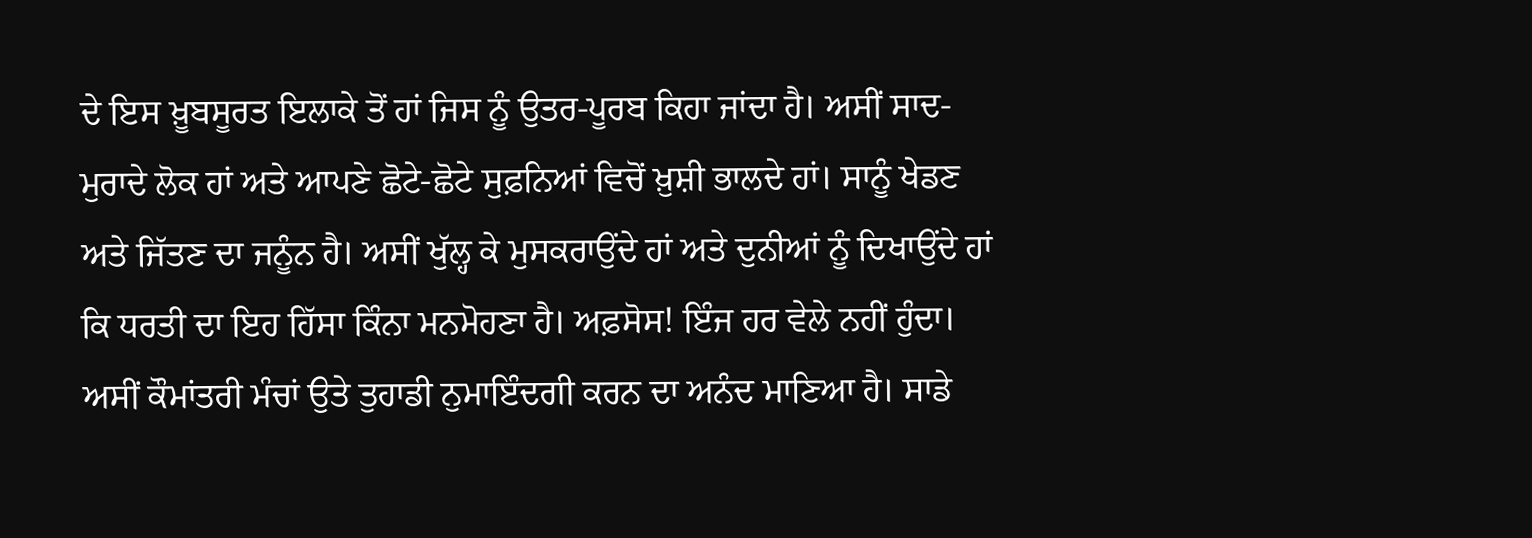ਦੇ ਇਸ ਖ਼ੂਬਸੂਰਤ ਇਲਾਕੇ ਤੋਂ ਹਾਂ ਜਿਸ ਨੂੰ ਉਤਰ-ਪੂਰਬ ਕਿਹਾ ਜਾਂਦਾ ਹੈ। ਅਸੀਂ ਸਾਦ-ਮੁਰਾਦੇ ਲੋਕ ਹਾਂ ਅਤੇ ਆਪਣੇ ਛੋਟੇ-ਛੋਟੇ ਸੁਫ਼ਨਿਆਂ ਵਿਚੋਂ ਖ਼ੁਸ਼ੀ ਭਾਲਦੇ ਹਾਂ। ਸਾਨੂੰ ਖੇਡਣ ਅਤੇ ਜਿੱਤਣ ਦਾ ਜਨੂੰਨ ਹੈ। ਅਸੀਂ ਖੁੱਲ੍ਹ ਕੇ ਮੁਸਕਰਾਉਂਦੇ ਹਾਂ ਅਤੇ ਦੁਨੀਆਂ ਨੂੰ ਦਿਖਾਉਂਦੇ ਹਾਂ ਕਿ ਧਰਤੀ ਦਾ ਇਹ ਹਿੱਸਾ ਕਿੰਨਾ ਮਨਮੋਹਣਾ ਹੈ। ਅਫ਼ਸੋਸ! ਇੰਜ ਹਰ ਵੇਲੇ ਨਹੀਂ ਹੁੰਦਾ।
ਅਸੀਂ ਕੌਮਾਂਤਰੀ ਮੰਚਾਂ ਉਤੇ ਤੁਹਾਡੀ ਨੁਮਾਇੰਦਗੀ ਕਰਨ ਦਾ ਅਨੰਦ ਮਾਣਿਆ ਹੈ। ਸਾਡੇ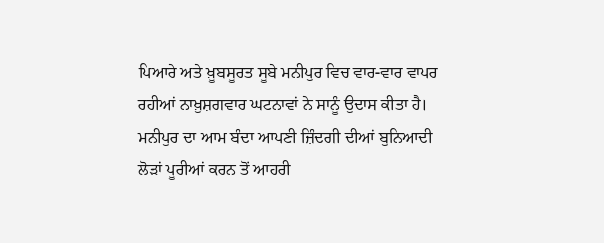ਪਿਆਰੇ ਅਤੇ ਖ਼ੂਬਸੂਰਤ ਸੂਬੇ ਮਨੀਪੁਰ ਵਿਚ ਵਾਰ-ਵਾਰ ਵਾਪਰ ਰਹੀਆਂ ਨਾਖ਼ੁਸ਼ਗਵਾਰ ਘਟਨਾਵਾਂ ਨੇ ਸਾਨੂੰ ਉਦਾਸ ਕੀਤਾ ਹੈ। ਮਨੀਪੁਰ ਦਾ ਆਮ ਬੰਦਾ ਆਪਣੀ ਜ਼ਿੰਦਗੀ ਦੀਆਂ ਬੁਨਿਆਦੀ ਲੋੜਾਂ ਪੂਰੀਆਂ ਕਰਨ ਤੋਂ ਆਹਰੀ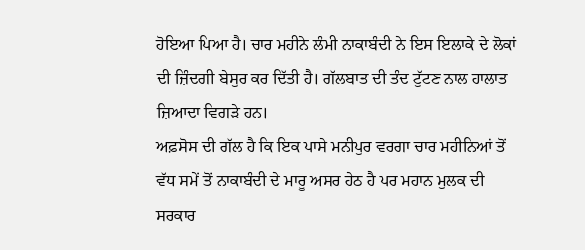ਹੋਇਆ ਪਿਆ ਹੈ। ਚਾਰ ਮਹੀਨੇ ਲੰਮੀ ਨਾਕਾਬੰਦੀ ਨੇ ਇਸ ਇਲਾਕੇ ਦੇ ਲੋਕਾਂ ਦੀ ਜ਼ਿੰਦਗੀ ਬੇਸੁਰ ਕਰ ਦਿੱਤੀ ਹੈ। ਗੱਲਬਾਤ ਦੀ ਤੰਦ ਟੁੱਟਣ ਨਾਲ ਹਾਲਾਤ ਜ਼ਿਆਦਾ ਵਿਗੜੇ ਹਨ।
ਅਫ਼ਸੋਸ ਦੀ ਗੱਲ ਹੈ ਕਿ ਇਕ ਪਾਸੇ ਮਨੀਪੁਰ ਵਰਗਾ ਚਾਰ ਮਹੀਨਿਆਂ ਤੋਂ ਵੱਧ ਸਮੇਂ ਤੋਂ ਨਾਕਾਬੰਦੀ ਦੇ ਮਾਰੂ ਅਸਰ ਹੇਠ ਹੈ ਪਰ ਮਹਾਨ ਮੁਲਕ ਦੀ ਸਰਕਾਰ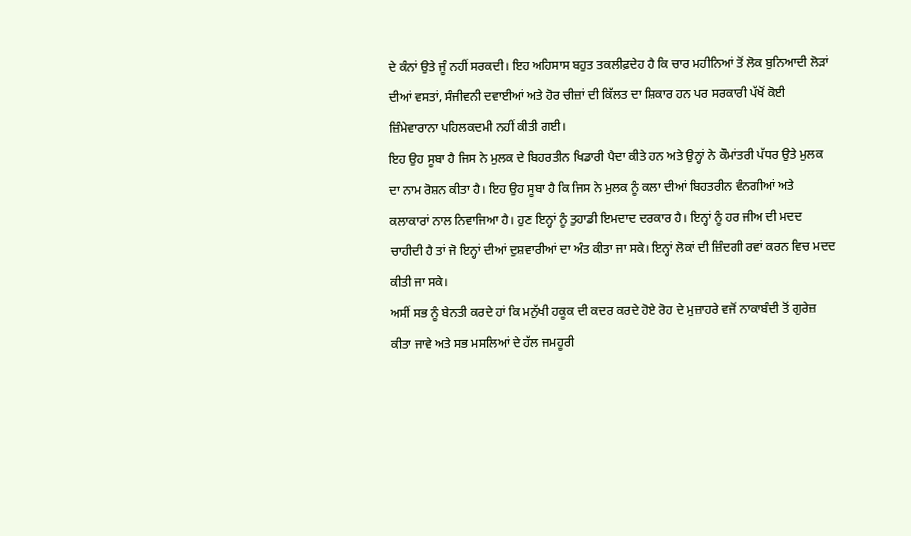ਦੇ ਕੰਨਾਂ ਉਤੇ ਜੂੰ ਨਹੀਂ ਸਰਕਦੀ। ਇਹ ਅਹਿਸਾਸ ਬਹੁਤ ਤਕਲੀਫ਼ਦੇਹ ਹੈ ਕਿ ਚਾਰ ਮਹੀਨਿਆਂ ਤੋਂ ਲੋਕ ਬੁਨਿਆਦੀ ਲੋੜਾਂ ਦੀਆਂ ਵਸਤਾਂ, ਸੰਜੀਵਨੀ ਦਵਾਈਆਂ ਅਤੇ ਹੋਰ ਚੀਜ਼ਾਂ ਦੀ ਕਿੱਲਤ ਦਾ ਸ਼ਿਕਾਰ ਹਨ ਪਰ ਸਰਕਾਰੀ ਪੱਖੋਂ ਕੋਈ ਜ਼ਿੰਮੇਵਾਰਾਨਾ ਪਹਿਲਕਦਮੀ ਨਹੀਂ ਕੀਤੀ ਗਈ।
ਇਹ ਉਹ ਸੂਬਾ ਹੈ ਜਿਸ ਨੇ ਮੁਲਕ ਦੇ ਬਿਹਰਤੀਨ ਖਿਡਾਰੀ ਪੈਦਾ ਕੀਤੇ ਹਨ ਅਤੇ ਉਨ੍ਹਾਂ ਨੇ ਕੌਮਾਂਤਰੀ ਪੱਧਰ ਉਤੇ ਮੁਲਕ ਦਾ ਨਾਮ ਰੋਸ਼ਨ ਕੀਤਾ ਹੈ। ਇਹ ਉਹ ਸੂਬਾ ਹੈ ਕਿ ਜਿਸ ਨੇ ਮੁਲਕ ਨੂੰ ਕਲਾ ਦੀਆਂ ਬਿਹਤਰੀਨ ਵੰਨਗੀਆਂ ਅਤੇ ਕਲਾਕਾਰਾਂ ਨਾਲ ਨਿਵਾਜਿਆ ਹੈ। ਹੁਣ ਇਨ੍ਹਾਂ ਨੂੰ ਤੁਹਾਡੀ ਇਮਦਾਦ ਦਰਕਾਰ ਹੈ। ਇਨ੍ਹਾਂ ਨੂੰ ਹਰ ਜੀਅ ਦੀ ਮਦਦ ਚਾਹੀਦੀ ਹੈ ਤਾਂ ਜੋ ਇਨ੍ਹਾਂ ਦੀਆਂ ਦੁਸ਼ਵਾਰੀਆਂ ਦਾ ਅੰਤ ਕੀਤਾ ਜਾ ਸਕੇ। ਇਨ੍ਹਾਂ ਲੋਕਾਂ ਦੀ ਜ਼ਿੰਦਗੀ ਰਵਾਂ ਕਰਨ ਵਿਚ ਮਦਦ ਕੀਤੀ ਜਾ ਸਕੇ।
ਅਸੀਂ ਸਭ ਨੂੰ ਬੇਨਤੀ ਕਰਦੇ ਹਾਂ ਕਿ ਮਨੁੱਖੀ ਹਕੂਕ ਦੀ ਕਦਰ ਕਰਦੇ ਹੋਏ ਰੋਹ ਦੇ ਮੁਜ਼ਾਹਰੇ ਵਜੋਂ ਨਾਕਾਬੰਦੀ ਤੋਂ ਗੁਰੇਜ਼ ਕੀਤਾ ਜਾਵੇ ਅਤੇ ਸਭ ਮਸਲਿਆਂ ਦੇ ਹੱਲ ਜਮਹੂਰੀ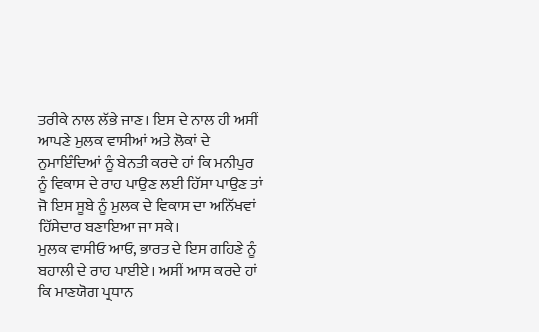ਤਰੀਕੇ ਨਾਲ ਲੱਭੇ ਜਾਣ। ਇਸ ਦੇ ਨਾਲ ਹੀ ਅਸੀਂ ਆਪਣੇ ਮੁਲਕ ਵਾਸੀਆਂ ਅਤੇ ਲੋਕਾਂ ਦੇ ਨੁਮਾਇੰਦਿਆਂ ਨੂੰ ਬੇਨਤੀ ਕਰਦੇ ਹਾਂ ਕਿ ਮਨੀਪੁਰ ਨੂੰ ਵਿਕਾਸ ਦੇ ਰਾਹ ਪਾਉਣ ਲਈ ਹਿੱਸਾ ਪਾਉਣ ਤਾਂ ਜੋ ਇਸ ਸੂਬੇ ਨੂੰ ਮੁਲਕ ਦੇ ਵਿਕਾਸ ਦਾ ਅਨਿੱਖਵਾਂ ਹਿੱਸੇਦਾਰ ਬਣਾਇਆ ਜਾ ਸਕੇ।
ਮੁਲਕ ਵਾਸੀਓ ਆਓ, ਭਾਰਤ ਦੇ ਇਸ ਗਹਿਣੇ ਨੂੰ ਬਹਾਲੀ ਦੇ ਰਾਹ ਪਾਈਏ। ਅਸੀਂ ਆਸ ਕਰਦੇ ਹਾਂ ਕਿ ਮਾਣਯੋਗ ਪ੍ਰਧਾਨ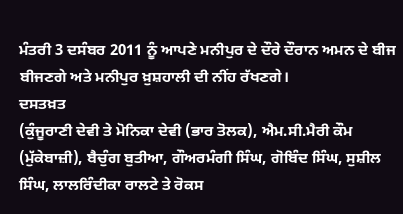ਮੰਤਰੀ 3 ਦਸੰਬਰ 2011 ਨੂੰ ਆਪਣੇ ਮਨੀਪੁਰ ਦੇ ਦੌਰੇ ਦੌਰਾਨ ਅਮਨ ਦੇ ਬੀਜ ਬੀਜਣਗੇ ਅਤੇ ਮਨੀਪੁਰ ਖ਼ੁਸ਼ਹਾਲੀ ਦੀ ਨੀਂਹ ਰੱਖਣਗੇ।
ਦਸਤਖ਼ਤ
(ਕੁੰਜੂਰਾਣੀ ਦੇਵੀ ਤੇ ਮੋਨਿਕਾ ਦੇਵੀ (ਭਾਰ ਤੋਲਕ), ਐਮ.ਸੀ.ਮੈਰੀ ਕੌਮ (ਮੁੱਕੇਬਾਜ਼ੀ), ਬੈਚੁੰਗ ਬੁਤੀਆ, ਗੌਅਰਮੰਗੀ ਸਿੰਘ, ਗੋਬਿੰਦ ਸਿੰਘ, ਸੁਸ਼ੀਲ ਸਿੰਘ, ਲਾਲਰਿੰਦੀਕਾ ਰਾਲਟੇ ਤੇ ਰੋਕਸ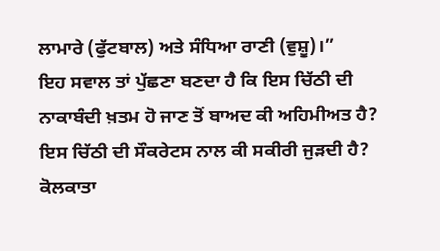ਲਾਮਾਰੇ (ਫੁੱਟਬਾਲ) ਅਤੇ ਸੰਧਿਆ ਰਾਣੀ (ਵੁਸ਼ੂ)।”
ਇਹ ਸਵਾਲ ਤਾਂ ਪੁੱਛਣਾ ਬਣਦਾ ਹੈ ਕਿ ਇਸ ਚਿੱਠੀ ਦੀ ਨਾਕਾਬੰਦੀ ਖ਼ਤਮ ਹੋ ਜਾਣ ਤੋਂ ਬਾਅਦ ਕੀ ਅਹਿਮੀਅਤ ਹੈ? ਇਸ ਚਿੱਠੀ ਦੀ ਸੌਕਰੇਟਸ ਨਾਲ ਕੀ ਸਕੀਰੀ ਜੁੜਦੀ ਹੈ? ਕੋਲਕਾਤਾ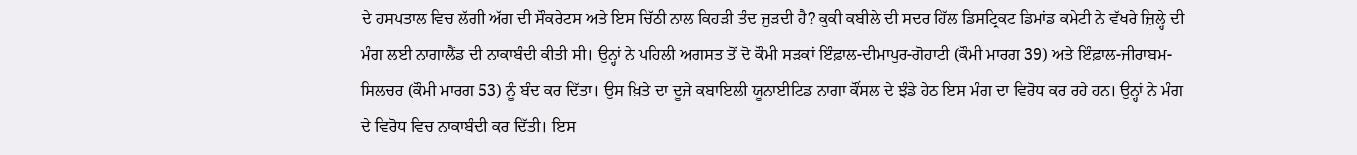ਦੇ ਹਸਪਤਾਲ ਵਿਚ ਲੱਗੀ ਅੱਗ ਦੀ ਸੌਕਰੇਟਸ ਅਤੇ ਇਸ ਚਿੱਠੀ ਨਾਲ ਕਿਹੜੀ ਤੰਦ ਜੁੜਦੀ ਹੈ? ਕੁਕੀ ਕਬੀਲੇ ਦੀ ਸਦਰ ਹਿੱਲ ਡਿਸਟ੍ਰਿਕਟ ਡਿਮਾਂਡ ਕਮੇਟੀ ਨੇ ਵੱਖਰੇ ਜ਼ਿਲ੍ਹੇ ਦੀ ਮੰਗ ਲਈ ਨਾਗਾਲੈਂਡ ਦੀ ਨਾਕਾਬੰਦੀ ਕੀਤੀ ਸੀ। ਉਨ੍ਹਾਂ ਨੇ ਪਹਿਲੀ ਅਗਸਤ ਤੋਂ ਦੋ ਕੌਮੀ ਸੜਕਾਂ ਇੰਫ਼ਾਲ-ਦੀਮਾਪੁਰ-ਗੋਹਾਟੀ (ਕੌਮੀ ਮਾਰਗ 39) ਅਤੇ ਇੰਫ਼ਾਲ-ਜੀਰਾਬਮ-ਸਿਲਚਰ (ਕੌਮੀ ਮਾਰਗ 53) ਨੂੰ ਬੰਦ ਕਰ ਦਿੱਤਾ। ਉਸ ਖ਼ਿਤੇ ਦਾ ਦੂਜੇ ਕਬਾਇਲੀ ਯੂਨਾਈਟਿਡ ਨਾਗਾ ਕੌਂਸਲ ਦੇ ਝੰਡੇ ਹੇਠ ਇਸ ਮੰਗ ਦਾ ਵਿਰੋਧ ਕਰ ਰਹੇ ਹਨ। ਉਨ੍ਹਾਂ ਨੇ ਮੰਗ ਦੇ ਵਿਰੋਧ ਵਿਚ ਨਾਕਾਬੰਦੀ ਕਰ ਦਿੱਤੀ। ਇਸ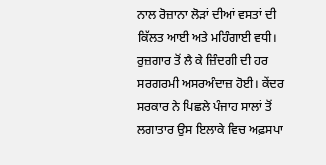ਨਾਲ ਰੋਜ਼ਾਨਾ ਲੋੜਾਂ ਦੀਆਂ ਵਸਤਾਂ ਦੀ ਕਿੱਲਤ ਆਈ ਅਤੇ ਮਹਿੰਗਾਈ ਵਧੀ। ਰੁਜ਼ਗਾਰ ਤੋਂ ਲੈ ਕੇ ਜ਼ਿੰਦਗੀ ਦੀ ਹਰ ਸਰਗਰਮੀ ਅਸਰਅੰਦਾਜ਼ ਹੋਈ। ਕੇਂਦਰ ਸਰਕਾਰ ਨੇ ਪਿਛਲੇ ਪੰਜਾਹ ਸਾਲਾਂ ਤੋਂ ਲਗਾਤਾਰ ਉਸ ਇਲਾਕੇ ਵਿਚ ਅਫ਼ਸਪਾ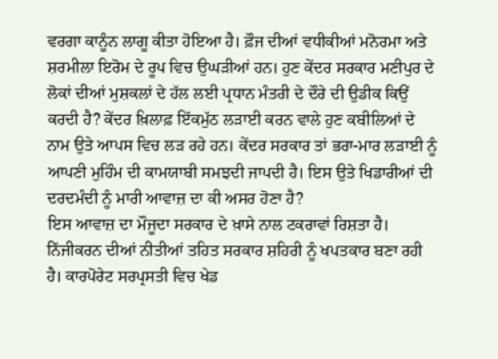ਵਰਗਾ ਕਾਨੂੰਨ ਲਾਗੂ ਕੀਤਾ ਹੋਇਆ ਹੈ। ਫ਼ੌਜ ਦੀਆਂ ਵਧੀਕੀਆਂ ਮਨੋਰਮਾ ਅਤੇ ਸ਼ਰਮੀਲਾ ਇਰੋਮ ਦੇ ਰੂਪ ਵਿਚ ਉਘੜੀਆਂ ਹਨ। ਹੁਣ ਕੇਂਦਰ ਸਰਕਾਰ ਮਣੀਪੁਰ ਦੇ ਲੋਕਾਂ ਦੀਆਂ ਮੁਸ਼ਕਲਾਂ ਦੇ ਹੱਲ ਲਈ ਪ੍ਰਧਾਨ ਮੰਤਰੀ ਦੇ ਦੌਰੇ ਦੀ ਉਡੀਕ ਕਿਉਂ ਕਰਦੀ ਹੈ? ਕੇਂਦਰ ਖ਼ਿਲਾਫ਼ ਇੱਕਮੁੱਠ ਲੜਾਈ ਕਰਨ ਵਾਲੇ ਹੁਣ ਕਬੀਲਿਆਂ ਦੇ ਨਾਮ ਉਤੇ ਆਪਸ ਵਿਚ ਲੜ ਰਹੇ ਹਨ। ਕੇਂਦਰ ਸਰਕਾਰ ਤਾਂ ਭਰਾ-ਮਾਰ ਲੜਾਈ ਨੂੰ ਆਪਣੀ ਮੁਹਿੰਮ ਦੀ ਕਾਮਯਾਬੀ ਸਮਝਦੀ ਜਾਪਦੀ ਹੈ। ਇਸ ਉਤੇ ਖਿਡਾਰੀਆਂ ਦੀ ਦਰਦਮੰਦੀ ਨੂੰ ਮਾਰੀ ਆਵਾਜ਼ ਦਾ ਕੀ ਅਸਰ ਹੋਣਾ ਹੈ?
ਇਸ ਆਵਾਜ਼ ਦਾ ਮੌਜੂਦਾ ਸਰਕਾਰ ਦੇ ਖ਼ਾਸੇ ਨਾਲ ਟਕਰਾਵਾਂ ਰਿਸ਼ਤਾ ਹੈ। ਨਿੱਜੀਕਰਨ ਦੀਆਂ ਨੀਤੀਆਂ ਤਹਿਤ ਸਰਕਾਰ ਸ਼ਹਿਰੀ ਨੂੰ ਖਪਤਕਾਰ ਬਣਾ ਰਹੀ ਹੈ। ਕਾਰਪੋਰੇਟ ਸਰਪ੍ਰਸਤੀ ਵਿਚ ਖੇਡ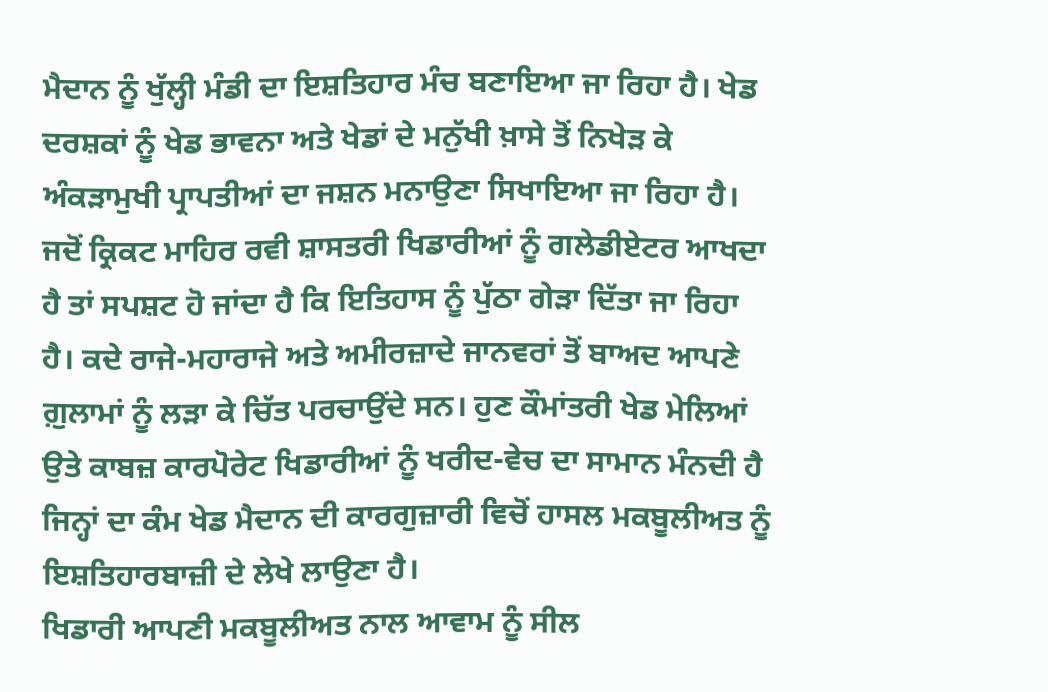ਮੈਦਾਨ ਨੂੰ ਖੁੱਲ੍ਹੀ ਮੰਡੀ ਦਾ ਇਸ਼ਤਿਹਾਰ ਮੰਚ ਬਣਾਇਆ ਜਾ ਰਿਹਾ ਹੈ। ਖੇਡ ਦਰਸ਼ਕਾਂ ਨੂੰ ਖੇਡ ਭਾਵਨਾ ਅਤੇ ਖੇਡਾਂ ਦੇ ਮਨੁੱਖੀ ਖ਼ਾਸੇ ਤੋਂ ਨਿਖੇੜ ਕੇ ਅੰਕੜਾਮੁਖੀ ਪ੍ਰਾਪਤੀਆਂ ਦਾ ਜਸ਼ਨ ਮਨਾਉਣਾ ਸਿਖਾਇਆ ਜਾ ਰਿਹਾ ਹੈ। ਜਦੋਂ ਕ੍ਰਿਕਟ ਮਾਹਿਰ ਰਵੀ ਸ਼ਾਸਤਰੀ ਖਿਡਾਰੀਆਂ ਨੂੰ ਗਲੇਡੀਏਟਰ ਆਖਦਾ ਹੈ ਤਾਂ ਸਪਸ਼ਟ ਹੋ ਜਾਂਦਾ ਹੈ ਕਿ ਇਤਿਹਾਸ ਨੂੰ ਪੁੱਠਾ ਗੇੜਾ ਦਿੱਤਾ ਜਾ ਰਿਹਾ ਹੈ। ਕਦੇ ਰਾਜੇ-ਮਹਾਰਾਜੇ ਅਤੇ ਅਮੀਰਜ਼ਾਦੇ ਜਾਨਵਰਾਂ ਤੋਂ ਬਾਅਦ ਆਪਣੇ ਗ਼ੁਲਾਮਾਂ ਨੂੰ ਲੜਾ ਕੇ ਚਿੱਤ ਪਰਚਾਉਂਦੇ ਸਨ। ਹੁਣ ਕੌਮਾਂਤਰੀ ਖੇਡ ਮੇਲਿਆਂ ਉਤੇ ਕਾਬਜ਼ ਕਾਰਪੋਰੇਟ ਖਿਡਾਰੀਆਂ ਨੂੰ ਖਰੀਦ-ਵੇਚ ਦਾ ਸਾਮਾਨ ਮੰਨਦੀ ਹੈ ਜਿਨ੍ਹਾਂ ਦਾ ਕੰਮ ਖੇਡ ਮੈਦਾਨ ਦੀ ਕਾਰਗੁਜ਼ਾਰੀ ਵਿਚੋਂ ਹਾਸਲ ਮਕਬੂਲੀਅਤ ਨੂੰ ਇਸ਼ਤਿਹਾਰਬਾਜ਼ੀ ਦੇ ਲੇਖੇ ਲਾਉਣਾ ਹੈ।
ਖਿਡਾਰੀ ਆਪਣੀ ਮਕਬੂਲੀਅਤ ਨਾਲ ਆਵਾਮ ਨੂੰ ਸੀਲ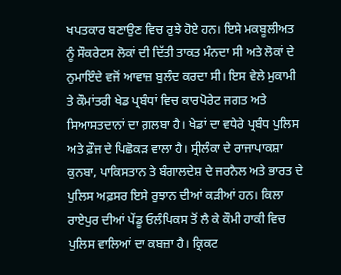ਖਪਤਕਾਰ ਬਣਾਉਣ ਵਿਚ ਰੁਝੇ ਹੋਏ ਹਨ। ਇਸੇ ਮਕਬੂਲੀਅਤ ਨੂੰ ਸੌਕਰੇਟਸ ਲੋਕਾਂ ਦੀ ਦਿੱਤੀ ਤਾਕਤ ਮੰਨਦਾ ਸੀ ਅਤੇ ਲੋਕਾਂ ਦੇ ਨੁਮਾਇੰਦੇ ਵਜੋਂ ਆਵਾਜ਼ ਬੁਲੰਦ ਕਰਦਾ ਸੀ। ਇਸ ਵੇਲੇ ਮੁਕਾਮੀ ਤੇ ਕੌਮਾਂਤਰੀ ਖੇਡ ਪ੍ਰਬੰਧਾਂ ਵਿਚ ਕਾਰਪੋਰੇਟ ਜਗਤ ਅਤੇ ਸਿਆਸਤਦਾਨਾਂ ਦਾ ਗ਼ਲਬਾ ਹੈ। ਖੇਡਾਂ ਦਾ ਵਧੇਰੇ ਪ੍ਰਬੰਧ ਪੁਲਿਸ ਅਤੇ ਫ਼ੌਜ ਦੇ ਪਿਛੋਕੜ ਵਾਲਾ ਹੈ। ਸ੍ਰੀਲੰਕਾ ਦੇ ਰਾਜਾਪਾਕਸ਼ਾ ਕੁਨਬਾ, ਪਾਕਿਸਤਾਨ ਤੇ ਬੰਗਾਲਦੇਸ਼ ਦੇ ਜਰਨੈਲ ਅਤੇ ਭਾਰਤ ਦੇ ਪੁਲਿਸ ਅਫ਼ਸਰ ਇਸੇ ਰੁਝਾਨ ਦੀਆਂ ਕੜੀਆਂ ਹਨ। ਕਿਲਾ ਰਾਏਪੁਰ ਦੀਆਂ ਪੇਂਡੂ ਓਲੰਪਿਕਸ ਤੋਂ ਲੈ ਕੇ ਕੌਮੀ ਹਾਕੀ ਵਿਚ ਪੁਲਿਸ ਵਾਲਿਆਂ ਦਾ ਕਬਜ਼ਾ ਹੈ। ਕ੍ਰਿਕਟ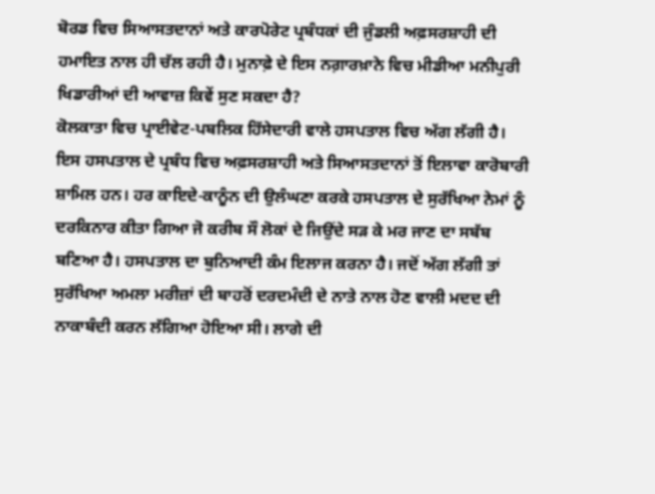ਬੋਰਡ ਵਿਚ ਸਿਆਸਤਦਾਨਾਂ ਅਤੇ ਕਾਰਪੋਰੇਟ ਪ੍ਰਬੰਧਕਾਂ ਦੀ ਜੁੰਡਲੀ ਅਫ਼ਸਰਸ਼ਾਹੀ ਦੀ ਹਮਾਇਤ ਨਾਲ ਹੀ ਚੱਲ ਰਹੀ ਹੈ। ਮੁਨਾਫ਼ੇ ਦੇ ਇਸ ਨਗ਼ਾਰਖ਼ਾਨੇ ਵਿਚ ਮੀਡੀਆ ਮਨੀਪੁਰੀ ਖਿਡਾਰੀਆਂ ਦੀ ਆਵਾਜ਼ ਕਿਵੇਂ ਸੁਣ ਸਕਦਾ ਹੈ?
ਕੋਲਕਾਤਾ ਵਿਚ ਪ੍ਰਾਈਵੇਟ-ਪਬਲਿਕ ਹਿੱਸੇਦਾਰੀ ਵਾਲੇ ਹਸਪਤਾਲ ਵਿਚ ਅੱਗ ਲੱਗੀ ਹੈ। ਇਸ ਹਸਪਤਾਲ ਦੇ ਪ੍ਰਬੰਧ ਵਿਚ ਅਫ਼ਸਰਸ਼ਾਹੀ ਅਤੇ ਸਿਆਸਤਦਾਨਾਂ ਤੋਂ ਇਲਾਵਾ ਕਾਰੋਬਾਰੀ ਸ਼ਾਮਿਲ ਹਨ। ਹਰ ਕਾਇਦੇ-ਕਾਨੂੰਨ ਦੀ ਉਲੰਘਣਾ ਕਰਕੇ ਹਸਪਤਾਲ ਦੇ ਸੁਰੱਖਿਆ ਨੇਮਾਂ ਨੂੰ ਦਰਕਿਨਾਰ ਕੀਤਾ ਗਿਆ ਜੋ ਕਰੀਬ ਸੌ ਲੋਕਾਂ ਦੇ ਜਿਉਂਦੇ ਸੜ ਕੇ ਮਰ ਜਾਣ ਦਾ ਸਬੱਬ ਬਣਿਆ ਹੈ। ਹਸਪਤਾਲ ਦਾ ਬੁਨਿਆਦੀ ਕੰਮ ਇਲਾਜ ਕਰਨਾ ਹੈ। ਜਦੋਂ ਅੱਗ ਲੱਗੀ ਤਾਂ ਸੁਰੱਖਿਆ ਅਮਲਾ ਮਰੀਜ਼ਾਂ ਦੀ ਬਾਹਰੋਂ ਦਰਦਮੰਦੀ ਦੇ ਨਾਤੇ ਨਾਲ ਹੋਣ ਵਾਲੀ ਮਦਦ ਦੀ ਨਾਕਾਬੰਦੀ ਕਰਨ ਲੱਗਿਆ ਹੋਇਆ ਸੀ। ਲਾਗੇ ਦੀ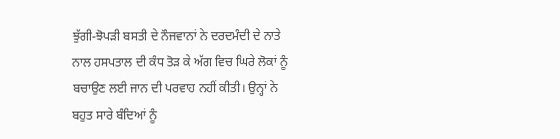ਝੁੱਗੀ-ਝੋਪੜੀ ਬਸਤੀ ਦੇ ਨੌਜਵਾਨਾਂ ਨੇ ਦਰਦਮੰਦੀ ਦੇ ਨਾਤੇ ਨਾਲ ਹਸਪਤਾਲ ਦੀ ਕੰਧ ਤੋੜ ਕੇ ਅੱਗ ਵਿਚ ਘਿਰੇ ਲੋਕਾਂ ਨੂੰ ਬਚਾਉਣ ਲਈ ਜਾਨ ਦੀ ਪਰਵਾਹ ਨਹੀਂ ਕੀਤੀ। ਉਨ੍ਹਾਂ ਨੇ ਬਹੁਤ ਸਾਰੇ ਬੰਦਿਆਂ ਨੂੰ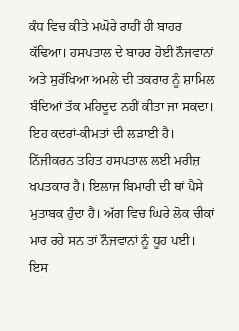ਕੰਧ ਵਿਚ ਕੀਤੇ ਮਘੋਰੇ ਰਾਹੀਂ ਹੀ ਬਾਹਰ ਕੱਢਿਆ। ਹਸਪਤਾਲ ਦੇ ਬਾਹਰ ਹੋਈ ਨੌਜਵਾਨਾਂ ਅਤੇ ਸੁਰੱਖਿਆ ਅਮਲੇ ਦੀ ਤਕਰਾਰ ਨੂੰ ਸ਼ਾਮਿਲ ਬੰਦਿਆਂ ਤੱਕ ਮਹਿਦੂਦ ਨਹੀਂ ਕੀਤਾ ਜਾ ਸਕਦਾ। ਇਹ ਕਦਰਾਂ-ਕੀਮਤਾਂ ਦੀ ਲੜਾਈ ਹੈ। ਨਿੱਜੀਕਰਨ ਤਹਿਤ ਹਸਪਤਾਲ ਲਈ ਮਰੀਜ਼ ਖਪਤਕਾਰ ਹੈ। ਇਲਾਜ ਬਿਮਾਰੀ ਦੀ ਥਾਂ ਪੈਸੇ ਮੁਤਾਬਕ ਹੁੰਦਾ ਹੈ। ਅੱਗ ਵਿਚ ਘਿਰੇ ਲੋਕ ਚੀਕਾਂ ਮਾਰ ਰਹੇ ਸਨ ਤਾਂ ਨੌਜਵਾਨਾਂ ਨੂੰ ਧੂਹ ਪਈ। ਇਸ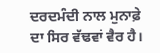ਦਰਦਮੰਦੀ ਨਾਲ ਮੁਨਾਫ਼ੇ ਦਾ ਸਿਰ ਵੱਢਵਾਂ ਵੈਰ ਹੈ।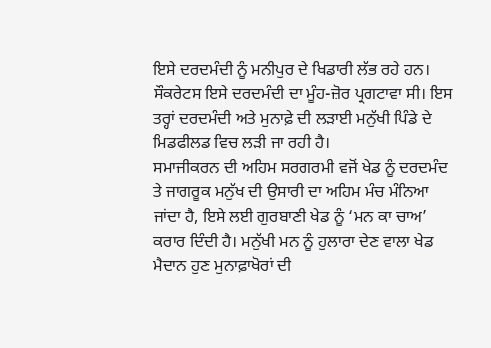ਇਸੇ ਦਰਦਮੰਦੀ ਨੂੰ ਮਨੀਪੁਰ ਦੇ ਖਿਡਾਰੀ ਲੱਭ ਰਹੇ ਹਨ। ਸੌਕਰੇਟਸ ਇਸੇ ਦਰਦਮੰਦੀ ਦਾ ਮੂੰਹ-ਜ਼ੋਰ ਪ੍ਰਗਟਾਵਾ ਸੀ। ਇਸ ਤਰ੍ਹਾਂ ਦਰਦਮੰਦੀ ਅਤੇ ਮੁਨਾਫ਼ੇ ਦੀ ਲੜਾਈ ਮਨੁੱਖੀ ਪਿੰਡੇ ਦੇ ਮਿਡਫੀਲਡ ਵਿਚ ਲੜੀ ਜਾ ਰਹੀ ਹੈ।
ਸਮਾਜੀਕਰਨ ਦੀ ਅਹਿਮ ਸਰਗਰਮੀ ਵਜੋਂ ਖੇਡ ਨੂੰ ਦਰਦਮੰਦ ਤੇ ਜਾਗਰੂਕ ਮਨੁੱਖ ਦੀ ਉਸਾਰੀ ਦਾ ਅਹਿਮ ਮੰਚ ਮੰਨਿਆ ਜਾਂਦਾ ਹੈ, ਇਸੇ ਲਈ ਗੁਰਬਾਣੀ ਖੇਡ ਨੂੰ ‘ਮਨ ਕਾ ਚਾਅ’ ਕਰਾਰ ਦਿੰਦੀ ਹੈ। ਮਨੁੱਖੀ ਮਨ ਨੂੰ ਹੁਲਾਰਾ ਦੇਣ ਵਾਲਾ ਖੇਡ ਮੈਦਾਨ ਹੁਣ ਮੁਨਾਫ਼ਾਖੋਰਾਂ ਦੀ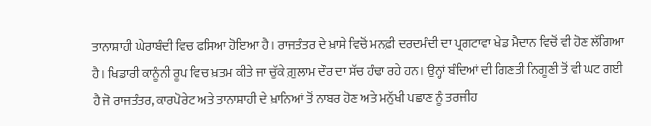ਤਾਨਾਸ਼ਾਹੀ ਘੇਰਾਬੰਦੀ ਵਿਚ ਫਸਿਆ ਹੋਇਆ ਹੈ। ਰਾਜਤੰਤਰ ਦੇ ਖ਼ਾਸੇ ਵਿਚੋਂ ਮਨਫ਼ੀ ਦਰਦਮੰਦੀ ਦਾ ਪ੍ਰਗਟਾਵਾ ਖੇਡ ਮੈਦਾਨ ਵਿਚੋਂ ਵੀ ਹੋਣ ਲੱਗਿਆ ਹੈ। ਖਿਡਾਰੀ ਕਾਨੂੰਨੀ ਰੂਪ ਵਿਚ ਖ਼ਤਮ ਕੀਤੇ ਜਾ ਚੁੱਕੇ ਗ਼ੁਲਾਮ ਦੌਰ ਦਾ ਸੱਚ ਹੰਢਾ ਰਹੇ ਹਨ। ਉਨ੍ਹਾਂ ਬੰਦਿਆਂ ਦੀ ਗਿਣਤੀ ਨਿਗੂਣੀ ਤੋਂ ਵੀ ਘਟ ਗਈ ਹੈ ਜੋ ਰਾਜਤੰਤਰ, ਕਾਰਪੋਰੇਟ ਅਤੇ ਤਾਨਾਸ਼ਾਹੀ ਦੇ ਖ਼ਾਨਿਆਂ ਤੋਂ ਨਾਬਰ ਹੋਣ ਅਤੇ ਮਨੁੱਖੀ ਪਛਾਣ ਨੂੰ ਤਰਜੀਹ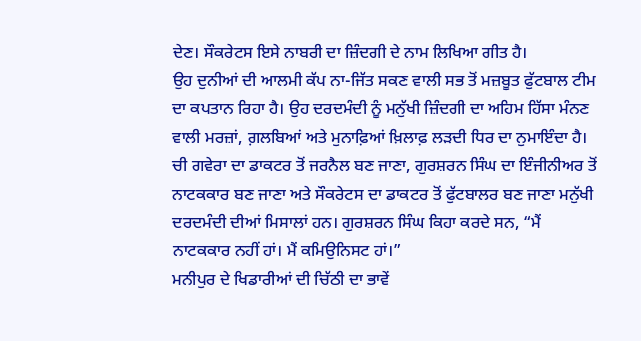ਦੇਣ। ਸੌਕਰੇਟਸ ਇਸੇ ਨਾਬਰੀ ਦਾ ਜ਼ਿੰਦਗੀ ਦੇ ਨਾਮ ਲਿਖਿਆ ਗੀਤ ਹੈ।
ਉਹ ਦੁਨੀਆਂ ਦੀ ਆਲਮੀ ਕੱਪ ਨਾ-ਜਿੱਤ ਸਕਣ ਵਾਲੀ ਸਭ ਤੋਂ ਮਜ਼ਬੂਤ ਫੁੱਟਬਾਲ ਟੀਮ ਦਾ ਕਪਤਾਨ ਰਿਹਾ ਹੈ। ਉਹ ਦਰਦਮੰਦੀ ਨੂੰ ਮਨੁੱਖੀ ਜ਼ਿੰਦਗੀ ਦਾ ਅਹਿਮ ਹਿੱਸਾ ਮੰਨਣ ਵਾਲੀ ਮਰਜ਼ਾਂ, ਗ਼ਲਬਿਆਂ ਅਤੇ ਮੁਨਾਫ਼ਿਆਂ ਖ਼ਿਲਾਫ਼ ਲੜਦੀ ਧਿਰ ਦਾ ਨੁਮਾਇੰਦਾ ਹੈ। ਚੀ ਗਵੇਰਾ ਦਾ ਡਾਕਟਰ ਤੋਂ ਜਰਨੈਲ ਬਣ ਜਾਣਾ, ਗੁਰਸ਼ਰਨ ਸਿੰਘ ਦਾ ਇੰਜੀਨੀਅਰ ਤੋਂ ਨਾਟਕਕਾਰ ਬਣ ਜਾਣਾ ਅਤੇ ਸੌਕਰੇਟਸ ਦਾ ਡਾਕਟਰ ਤੋਂ ਫੁੱਟਬਾਲਰ ਬਣ ਜਾਣਾ ਮਨੁੱਖੀ ਦਰਦਮੰਦੀ ਦੀਆਂ ਮਿਸਾਲਾਂ ਹਨ। ਗੁਰਸ਼ਰਨ ਸਿੰਘ ਕਿਹਾ ਕਰਦੇ ਸਨ, “ਮੈਂ ਨਾਟਕਕਾਰ ਨਹੀਂ ਹਾਂ। ਮੈਂ ਕਮਿਉਨਿਸਟ ਹਾਂ।”
ਮਨੀਪੁਰ ਦੇ ਖਿਡਾਰੀਆਂ ਦੀ ਚਿੱਠੀ ਦਾ ਭਾਵੇਂ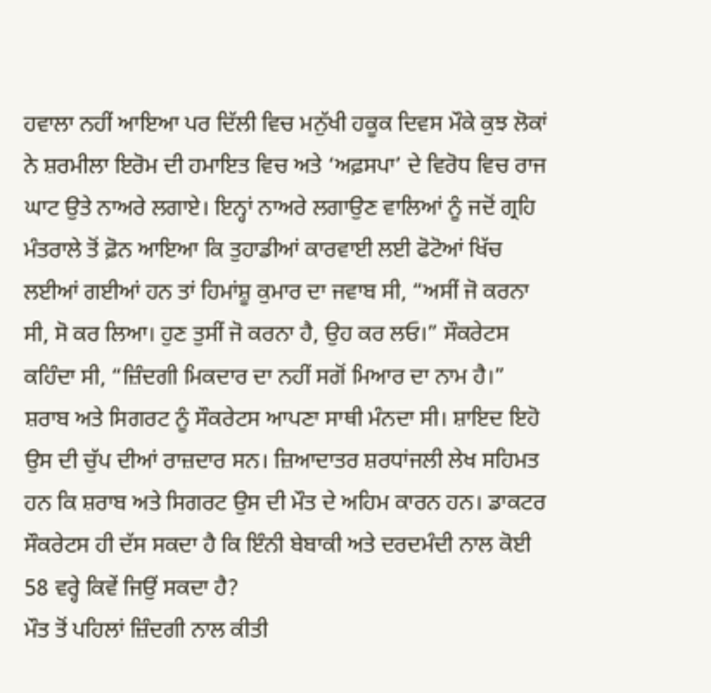ਹਵਾਲਾ ਨਹੀਂ ਆਇਆ ਪਰ ਦਿੱਲੀ ਵਿਚ ਮਨੁੱਖੀ ਹਕੂਕ ਦਿਵਸ ਮੌਕੇ ਕੁਝ ਲੋਕਾਂ ਨੇ ਸ਼ਰਮੀਲਾ ਇਰੋਮ ਦੀ ਹਮਾਇਤ ਵਿਚ ਅਤੇ ‘ਅਫ਼ਸਪਾ’ ਦੇ ਵਿਰੋਧ ਵਿਚ ਰਾਜ ਘਾਟ ਉਤੇ ਨਾਅਰੇ ਲਗਾਏ। ਇਨ੍ਹਾਂ ਨਾਅਰੇ ਲਗਾਉਣ ਵਾਲਿਆਂ ਨੂੰ ਜਦੋਂ ਗ੍ਰਹਿ ਮੰਤਰਾਲੇ ਤੋਂ ਫ਼ੋਨ ਆਇਆ ਕਿ ਤੁਹਾਡੀਆਂ ਕਾਰਵਾਈ ਲਈ ਫੋਟੋਆਂ ਖਿੱਚ ਲਈਆਂ ਗਈਆਂ ਹਨ ਤਾਂ ਹਿਮਾਂਸ਼ੂ ਕੁਮਾਰ ਦਾ ਜਵਾਬ ਸੀ, “ਅਸੀਂ ਜੋ ਕਰਨਾ ਸੀ, ਸੋ ਕਰ ਲਿਆ। ਹੁਣ ਤੁਸੀਂ ਜੋ ਕਰਨਾ ਹੈ, ਉਹ ਕਰ ਲਓ।” ਸੌਕਰੇਟਸ ਕਹਿੰਦਾ ਸੀ, “ਜ਼ਿੰਦਗੀ ਮਿਕਦਾਰ ਦਾ ਨਹੀਂ ਸਗੋਂ ਮਿਆਰ ਦਾ ਨਾਮ ਹੈ।” ਸ਼ਰਾਬ ਅਤੇ ਸਿਗਰਟ ਨੂੰ ਸੌਕਰੇਟਸ ਆਪਣਾ ਸਾਥੀ ਮੰਨਦਾ ਸੀ। ਸ਼ਾਇਦ ਇਹੋ ਉਸ ਦੀ ਚੁੱਪ ਦੀਆਂ ਰਾਜ਼ਦਾਰ ਸਨ। ਜ਼ਿਆਦਾਤਰ ਸ਼ਰਧਾਂਜਲੀ ਲੇਖ ਸਹਿਮਤ ਹਨ ਕਿ ਸ਼ਰਾਬ ਅਤੇ ਸਿਗਰਟ ਉਸ ਦੀ ਮੌਤ ਦੇ ਅਹਿਮ ਕਾਰਨ ਹਨ। ਡਾਕਟਰ ਸੌਕਰੇਟਸ ਹੀ ਦੱਸ ਸਕਦਾ ਹੈ ਕਿ ਇੰਨੀ ਬੇਬਾਕੀ ਅਤੇ ਦਰਦਮੰਦੀ ਨਾਲ ਕੋਈ 58 ਵਰ੍ਹੇ ਕਿਵੇਂ ਜਿਉਂ ਸਕਦਾ ਹੈ?
ਮੌਤ ਤੋਂ ਪਹਿਲਾਂ ਜ਼ਿੰਦਗੀ ਨਾਲ ਕੀਤੀ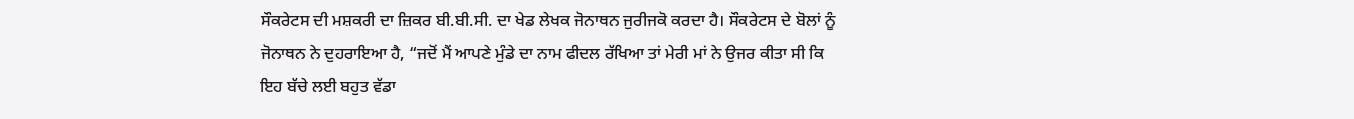ਸੌਕਰੇਟਸ ਦੀ ਮਸ਼ਕਰੀ ਦਾ ਜ਼ਿਕਰ ਬੀ.ਬੀ.ਸੀ. ਦਾ ਖੇਡ ਲੇਖਕ ਜੋਨਾਥਨ ਜੁਰੀਜਕੋ ਕਰਦਾ ਹੈ। ਸੌਕਰੇਟਸ ਦੇ ਬੋਲਾਂ ਨੂੰ ਜੋਨਾਥਨ ਨੇ ਦੁਹਰਾਇਆ ਹੈ, “ਜਦੋਂ ਮੈਂ ਆਪਣੇ ਮੁੰਡੇ ਦਾ ਨਾਮ ਫੀਦਲ ਰੱਖਿਆ ਤਾਂ ਮੇਰੀ ਮਾਂ ਨੇ ਉਜਰ ਕੀਤਾ ਸੀ ਕਿ ਇਹ ਬੱਚੇ ਲਈ ਬਹੁਤ ਵੱਡਾ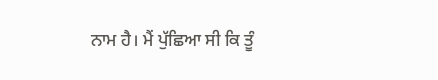ਨਾਮ ਹੈ। ਮੈਂ ਪੁੱਛਿਆ ਸੀ ਕਿ ਤੂੰ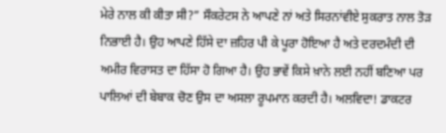ਮੇਰੇ ਨਾਲ ਕੀ ਕੀਤਾ ਸੀ?” ਸੌਕਰੇਟਸ ਨੇ ਆਪਣੇ ਨਾਂ ਅਤੇ ਸਿਰਨਾਂਵੀਏ ਸੁਕਰਾਤ ਨਾਲ ਤੋੜ ਨਿਭਾਈ ਹੈ। ਉਹ ਆਪਣੇ ਹਿੱਸੇ ਦਾ ਜ਼ਹਿਰ ਪੀ ਕੇ ਪੂਰਾ ਹੋਇਆ ਹੈ ਅਤੇ ਦਰਦਮੰਦੀ ਦੀ ਅਮੀਰ ਵਿਰਾਸਤ ਦਾ ਹਿੱਸਾ ਹੋ ਗਿਆ ਹੈ। ਉਹ ਭਾਵੇਂ ਕਿਸੇ ਖ਼ਾਨੇ ਲਈ ਨਹੀਂ ਬਣਿਆ ਪਰ ਪਾਲਿਆਂ ਦੀ ਬੇਬਾਕ ਚੋਣ ਉਸ ਦਾ ਅਸਲਾ ਰੂਪਮਾਨ ਕਰਦੀ ਹੈ। ਅਲਵਿਦਾ! ਡਾਕਟਰ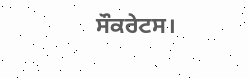ਸੌਕਰੇਟਸ।